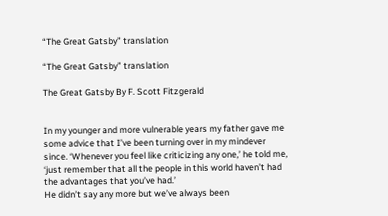“The Great Gatsby” translation

“The Great Gatsby” translation

The Great Gatsby By F. Scott Fitzgerald


In my younger and more vulnerable years my father gave me some advice that I’ve been turning over in my mindever since. ‘Whenever you feel like criticizing any one,’ he told me,
‘just remember that all the people in this world haven’t had the advantages that you’ve had.’
He didn’t say any more but we’ve always been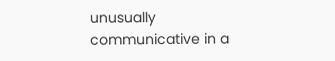unusually communicative in a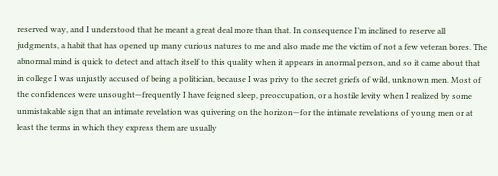reserved way, and I understood that he meant a great deal more than that. In consequence I’m inclined to reserve all judgments, a habit that has opened up many curious natures to me and also made me the victim of not a few veteran bores. The abnormal mind is quick to detect and attach itself to this quality when it appears in anormal person, and so it came about that in college I was unjustly accused of being a politician, because I was privy to the secret griefs of wild, unknown men. Most of the confidences were unsought—frequently I have feigned sleep, preoccupation, or a hostile levity when I realized by some unmistakable sign that an intimate revelation was quivering on the horizon—for the intimate revelations of young men or at least the terms in which they express them are usually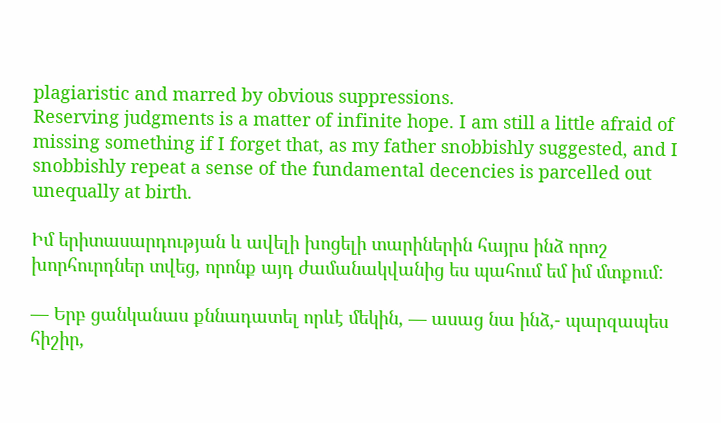plagiaristic and marred by obvious suppressions.
Reserving judgments is a matter of infinite hope. I am still a little afraid of missing something if I forget that, as my father snobbishly suggested, and I snobbishly repeat a sense of the fundamental decencies is parcelled out unequally at birth.

Իմ երիտասարդության և ավելի խոցելի տարիներին հայրս ինձ որոշ խորհուրդներ տվեց, որոնք այդ ժամանակվանից ես պահում եմ իմ մտքում:

— Երբ ցանկանաս քննադատել որևէ մեկին, — ասաց նա ինձ,- պարզապես հիշիր,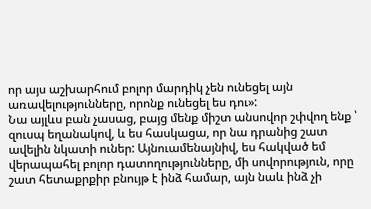որ այս աշխարհում բոլոր մարդիկ չեն ունեցել այն առավելությունները, որոնք ունեցել ես դու»:
Նա այլևս բան չասաց, բայց մենք միշտ անսովոր շփվող ենք ՝ զուսպ եղանակով, և ես հասկացա, որ նա դրանից շատ ավելին նկատի ուներ: Այնուամենայնիվ, ես հակված եմ վերապահել բոլոր դատողությունները, մի սովորություն, որը շատ հետաքրքիր բնույթ է ինձ համար, այն նաև ինձ չի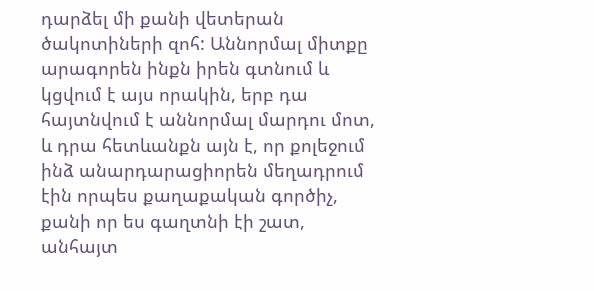դարձել մի քանի վետերան ծակոտիների զոհ: Աննորմալ միտքը արագորեն ինքն իրեն գտնում և կցվում է այս որակին, երբ դա հայտնվում է աննորմալ մարդու մոտ, և դրա հետևանքն այն է, որ քոլեջում ինձ անարդարացիորեն մեղադրում էին որպես քաղաքական գործիչ, քանի որ ես գաղտնի էի շատ, անհայտ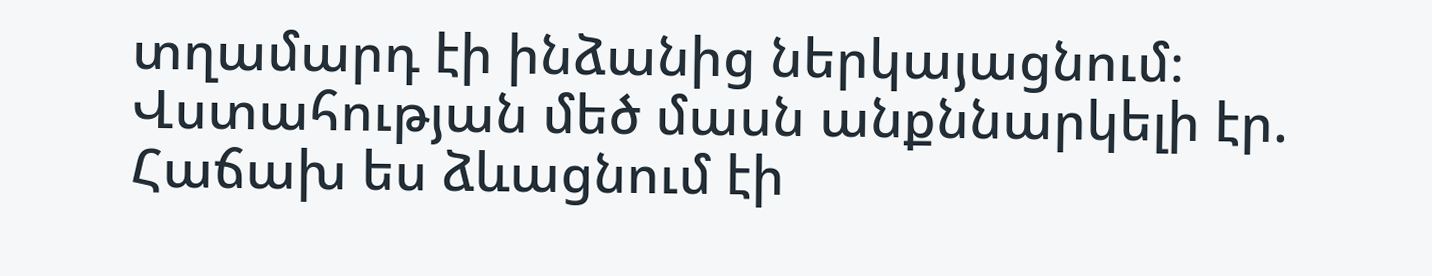տղամարդ էի ինձանից ներկայացնում։ Վստահության մեծ մասն անքննարկելի էր. Հաճախ ես ձևացնում էի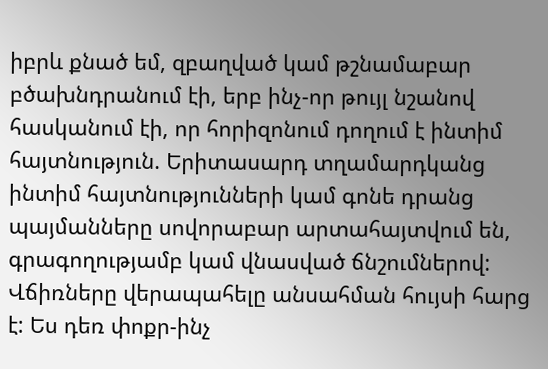իբրև քնած եմ, զբաղված կամ թշնամաբար բծախնդրանում էի, երբ ինչ-որ թույլ նշանով հասկանում էի, որ հորիզոնում դողում է ինտիմ հայտնություն. Երիտասարդ տղամարդկանց ինտիմ հայտնությունների կամ գոնե դրանց պայմանները սովորաբար արտահայտվում են, գրագողությամբ կամ վնասված ճնշումներով:
Վճիռները վերապահելը անսահման հույսի հարց է: Ես դեռ փոքր-ինչ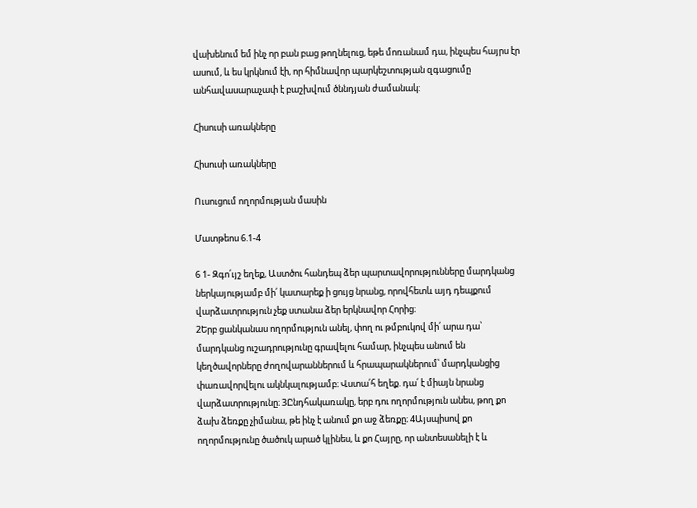վախենում եմ ինչ որ բան բաց թողնելուց, եթե մոռանամ դա, ինչպես հայրս էր ասում, և ես կրկնում էի, որ հիմնավոր պարկեշտության զգացումը անհավասարաչափ է բաշխվում ծննդյան ժամանակ:

Հիսուսի առակները

Հիսուսի առակները

Ուսուցում ողորմության մասին

Մատթեոս 6.1-4

6 1- Զգո՛ւյշ եղեք, Աստծու հանդեպ ձեր պարտավորությունները մարդկանց ներկայությամբ մի՛ կատարեք ի ցույց նրանց, որովհետև այդ դեպքում վարձատրություն չեք ստանա ձեր երկնավոր Հորից։
2Երբ ցանկանաս ողորմություն անել, փող ու թմբուկով մի՛ արա դա՝ մարդկանց ուշադրությունը գրավելու համար, ինչպես անում են կեղծավորները ժողովարաններում և հրապարակներում՝ մարդկանցից փառավորվելու ակնկալությամբ։ Վստա՛հ եղեք. դա՛ է միայն նրանց վարձատրությունը։ 3Ընդհակառակը, երբ դու ողորմություն անես, թող քո ձախ ձեռքը չիմանա, թե ինչ է անում քո աջ ձեռքը։ 4Այսպիսով քո ողորմությունը ծածուկ արած կլինես, և քո Հայրը, որ անտեսանելի է և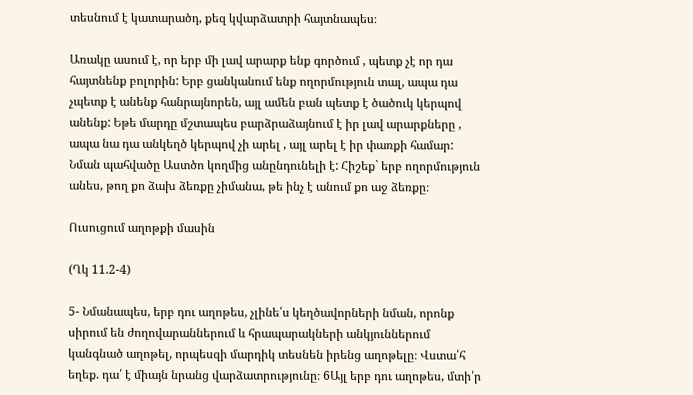տեսնում է կատարածդ, քեզ կվարձատրի հայտնապես։

Առակը ասում է, որ երբ մի լավ արարք ենք գործում , պետք չէ որ դա հայտնենք բոլորին: Երբ ցանկանում ենք ողորմություն տալ, ապա դա չպետք է անենք հանրայնորեն, այլ ամեն բան պետք է ծածուկ կերպով անենք: Եթե մարդը մշտապես բարձրաձայնում է իր լավ արարքները , ապա նա դա անկեղծ կերպով չի արել , այլ արել է իր փառքի համար: Նման պահվածը Աստծո կողմից անընդունելի է: Հիշեք` երբ ողորմություն անես, թող քո ձախ ձեռքը չիմանա, թե ինչ է անում քո աջ ձեռքը։

Ուսուցում աղոթքի մասին

(Ղկ 11.2-4)

5- Նմանապես, երբ դու աղոթես, չլինե՛ս կեղծավորների նման, որոնք սիրում են ժողովարաններում և հրապարակների անկյուններում կանգնած աղոթել, որպեսզի մարդիկ տեսնեն իրենց աղոթելը։ Վստա՛հ եղեք. դա՛ է միայն նրանց վարձատրությունը։ 6Այլ երբ դու աղոթես, մտի՛ր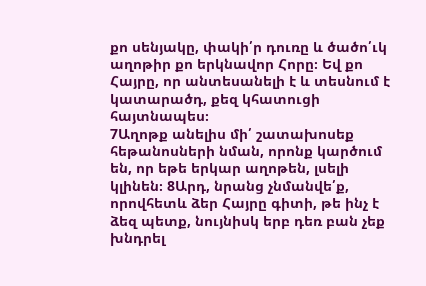քո սենյակը, փակի՛ր դուռը և ծածո՛ւկ աղոթիր քո երկնավոր Հորը։ Եվ քո Հայրը, որ անտեսանելի է և տեսնում է կատարածդ, քեզ կհատուցի հայտնապես։
7Աղոթք անելիս մի՛ շատախոսեք հեթանոսների նման, որոնք կարծում են, որ եթե երկար աղոթեն, լսելի կլինեն։ 8Արդ, նրանց չնմանվե՛ք, որովհետև ձեր Հայրը գիտի, թե ինչ է ձեզ պետք, նույնիսկ երբ դեռ բան չեք խնդրել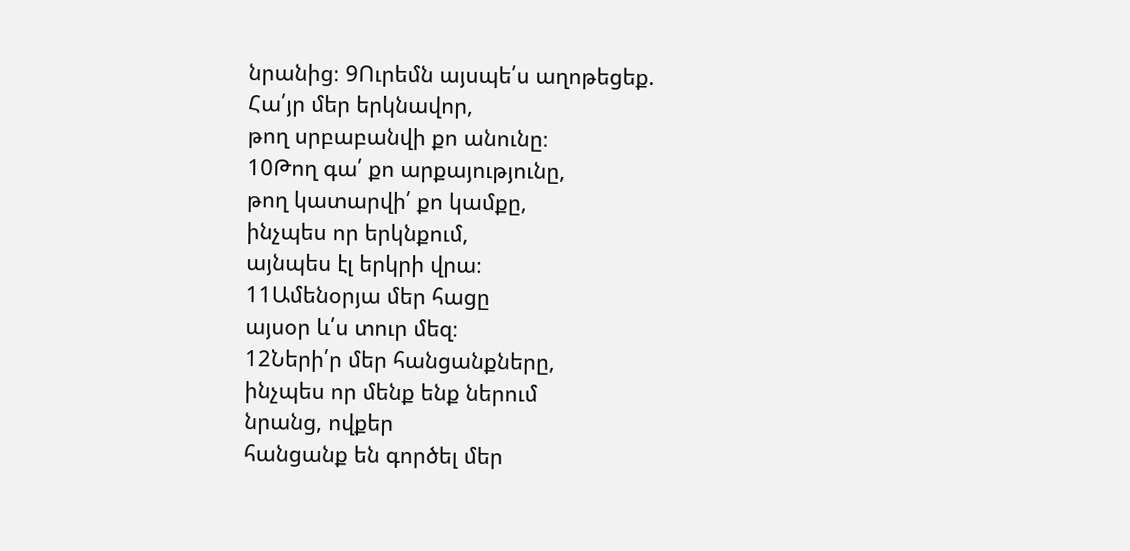նրանից։ 9Ուրեմն այսպե՛ս աղոթեցեք.
Հա՛յր մեր երկնավոր,
թող սրբաբանվի քո անունը։
10Թող գա՛ քո արքայությունը,
թող կատարվի՛ քո կամքը,
ինչպես որ երկնքում,
այնպես էլ երկրի վրա։
11Ամենօրյա մեր հացը
այսօր և՛ս տուր մեզ։
12Ների՛ր մեր հանցանքները,
ինչպես որ մենք ենք ներում
նրանց, ովքեր
հանցանք են գործել մեր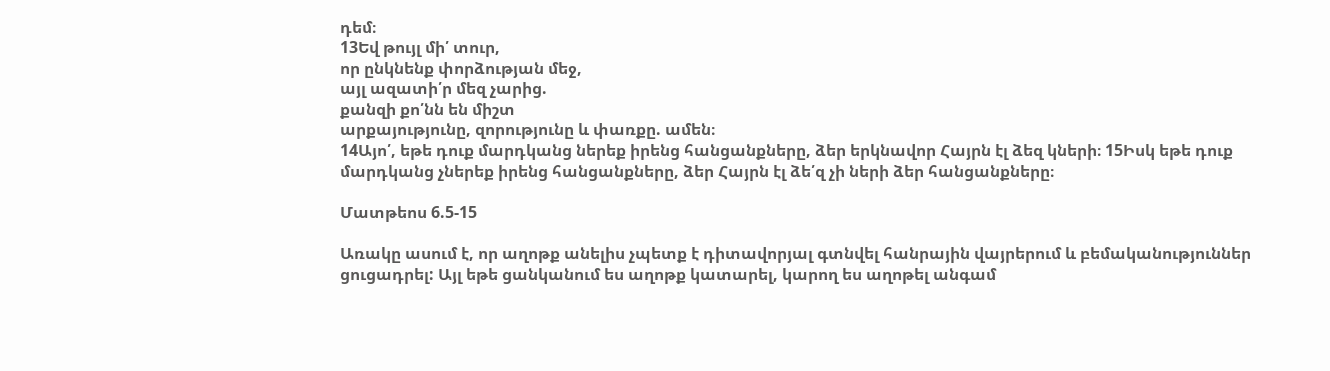դեմ։
13Եվ թույլ մի՛ տուր,
որ ընկնենք փորձության մեջ,
այլ ազատի՛ր մեզ չարից.
քանզի քո՛նն են միշտ
արքայությունը, զորությունը և փառքը. ամեն։
14Այո՛, եթե դուք մարդկանց ներեք իրենց հանցանքները, ձեր երկնավոր Հայրն էլ ձեզ կների։ 15Իսկ եթե դուք մարդկանց չներեք իրենց հանցանքները, ձեր Հայրն էլ ձե՛զ չի ների ձեր հանցանքները։

Մատթեոս 6.5-15

Առակը ասում է, որ աղոթք անելիս չպետք է դիտավորյալ գտնվել հանրային վայրերում և բեմականություններ ցուցադրել: Այլ եթե ցանկանում ես աղոթք կատարել, կարող ես աղոթել անգամ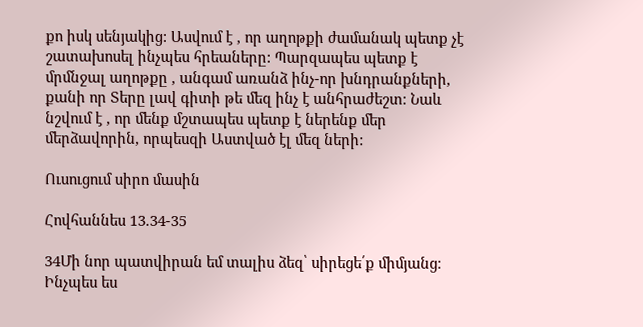քո իսկ սենյակից: Ասվում է , որ աղոթքի ժամանակ պետք չէ շատախոսել ինչպես հրեաները: Պարզապես պետք է մրմնջալ աղոթքը , անգամ առանձ ինչ-որ խնդրանքների, քանի որ Տերը լավ գիտի թե մեզ ինչ է անհրաժեշտ: Նաև նշվում է , որ մենք մշտապես պետք է ներենք մեր մերձավորին, որպեսզի Աստված էլ մեզ ների:

Ուսուցում սիրո մասին

Հովհաննես 13.34-35

34Մի նոր պատվիրան եմ տալիս ձեզ՝ սիրեցե՛ք միմյանց։ Ինչպես ես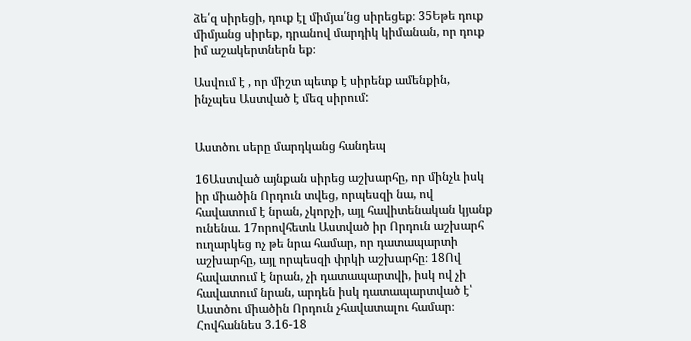ձե՛զ սիրեցի, դուք էլ միմյա՛նց սիրեցեք։ 35Եթե դուք միմյանց սիրեք, դրանով մարդիկ կիմանան, որ դուք իմ աշակերտներն եք։

Ասվում է , որ միշտ պետք է սիրենք ամենքին, ինչպես Աստված է մեզ սիրում:


Աստծու սերը մարդկանց հանդեպ

16Աստված այնքան սիրեց աշխարհը, որ մինչև իսկ իր միածին Որդուն տվեց, որպեսզի նա, ով հավատում է նրան, չկորչի, այլ հավիտենական կյանք ունենա. 17որովհետև Աստված իր Որդուն աշխարհ ուղարկեց ոչ թե նրա համար, որ դատապարտի աշխարհը, այլ որպեսզի փրկի աշխարհը։ 18Ով հավատում է նրան, չի դատապարտվի, իսկ ով չի հավատում նրան, արդեն իսկ դատապարտված է՝ Աստծու միածին Որդուն չհավատալու համար։
Հովհաննես 3.16-18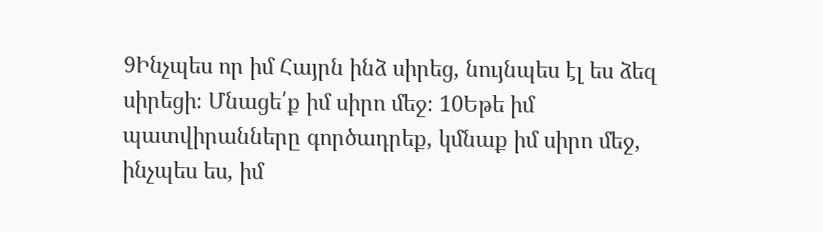9Ինչպես որ իմ Հայրն ինձ սիրեց, նույնպես էլ ես ձեզ սիրեցի։ Մնացե՛ք իմ սիրո մեջ։ 10Եթե իմ պատվիրանները գործադրեք, կմնաք իմ սիրո մեջ, ինչպես ես, իմ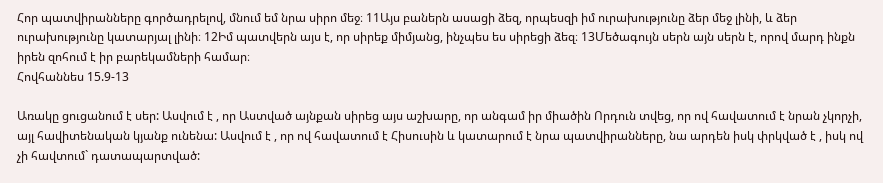Հոր պատվիրանները գործադրելով, մնում եմ նրա սիրո մեջ։ 11Այս բաներն ասացի ձեզ, որպեսզի իմ ուրախությունը ձեր մեջ լինի, և ձեր ուրախությունը կատարյալ լինի։ 12Իմ պատվերն այս է, որ սիրեք միմյանց, ինչպես ես սիրեցի ձեզ։ 13Մեծագույն սերն այն սերն է, որով մարդ ինքն իրեն զոհում է իր բարեկամների համար։
Հովհաննես 15.9-13

Առակը ցուցանում է սեր: Ասվում է , որ Աստված այնքան սիրեց այս աշխարը, որ անգամ իր միածին Որդուն տվեց, որ ով հավատում է նրան չկորչի, այլ հավիտենական կյանք ունենա: Ասվում է , որ ով հավատում է Հիսուսին և կատարում է նրա պատվիրանները, նա արդեն իսկ փրկված է , իսկ ով չի հավտում` դատապարտված: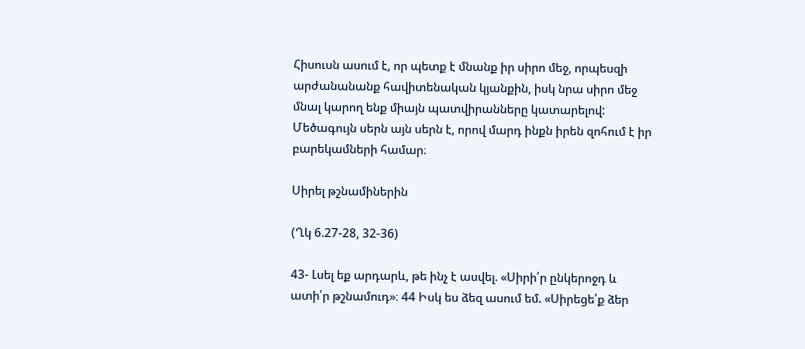Հիսուսն ասում է, որ պետք է մնանք իր սիրո մեջ, որպեսզի արժանանանք հավիտենական կյանքին, իսկ նրա սիրո մեջ մնալ կարող ենք միայն պատվիրանները կատարելով: Մեծագույն սերն այն սերն է, որով մարդ ինքն իրեն զոհում է իր բարեկամների համար։

Սիրել թշնամիներին

(Ղկ 6.27-28, 32-36)

43- Լսել եք արդարև, թե ինչ է ասվել. «Սիրի՛ր ընկերոջդ և ատի՛ր թշնամուդ»։ 44 Իսկ ես ձեզ ասում եմ. «Սիրեցե՛ք ձեր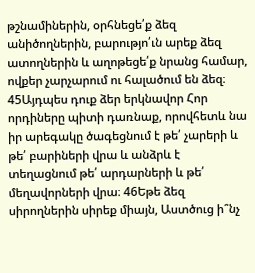թշնամիներին, օրհնեցե՛ք ձեզ անիծողներին, բարությո՛ւն արեք ձեզ ատողներին և աղոթեցե՛ք նրանց համար, ովքեր չարչարում ու հալածում են ձեզ։ 45Այդպես դուք ձեր երկնավոր Հոր որդիները պիտի դառնաք, որովհետև նա իր արեգակը ծագեցնում է թե՛ չարերի և թե՛ բարիների վրա և անձրև է տեղացնում թե՛ արդարների և թե՛ մեղավորների վրա։ 46Եթե ձեզ սիրողներին սիրեք միայն, Աստծուց ի՞նչ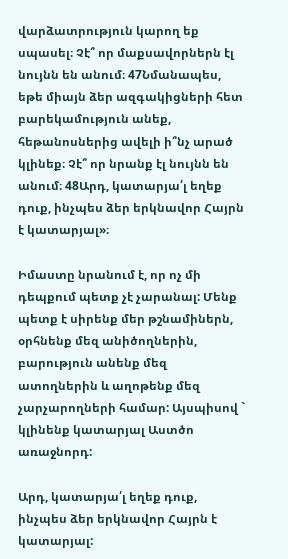վարձատրություն կարող եք սպասել։ Չէ՞ որ մաքսավորներն էլ նույնն են անում։ 47Նմանապես, եթե միայն ձեր ազգակիցների հետ բարեկամություն անեք, հեթանոսներից ավելի ի՞նչ արած կլինեք։ Չէ՞ որ նրանք էլ նույնն են անում։ 48Արդ, կատարյա՛լ եղեք դուք, ինչպես ձեր երկնավոր Հայրն է կատարյալ»։

Իմաստը նրանում է, որ ոչ մի դեպքում պետք չէ չարանալ: Մենք պետք է սիրենք մեր թշնամիներն, օրհնենք մեզ անիծողներին, բարություն անենք մեզ ատողներին և աղոթենք մեզ չարչարողների համար: Այսպիսով ` կլինենք կատարյալ Աստծո առաջնորդ:

Արդ, կատարյա՛լ եղեք դուք, ինչպես ձեր երկնավոր Հայրն է կատարյալ: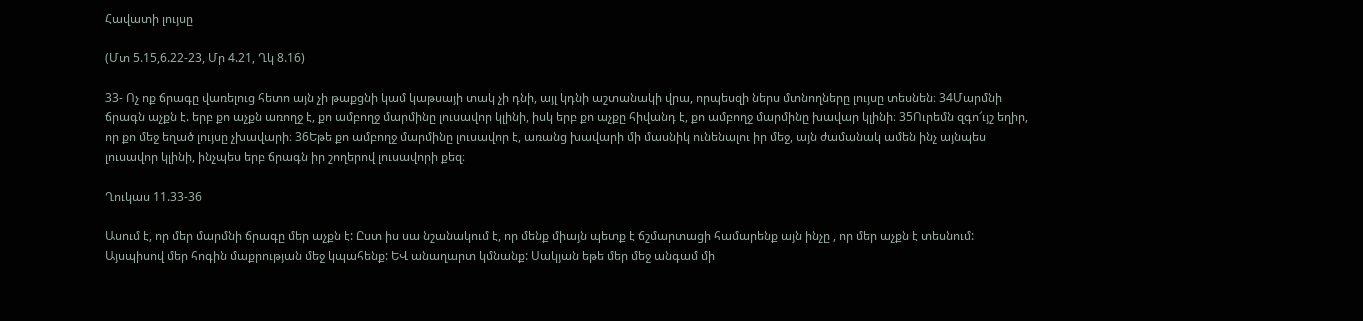Հավատի լույսը

(Մտ 5.15,6.22-23, Մր 4.21, Ղկ 8.16)

33- Ոչ ոք ճրագը վառելուց հետո այն չի թաքցնի կամ կաթսայի տակ չի դնի, այլ կդնի աշտանակի վրա, որպեսզի ներս մտնողները լույսը տեսնեն։ 34Մարմնի ճրագն աչքն է. երբ քո աչքն առողջ է, քո ամբողջ մարմինը լուսավոր կլինի, իսկ երբ քո աչքը հիվանդ է, քո ամբողջ մարմինը խավար կլինի։ 35Ուրեմն զգո՜ւյշ եղիր, որ քո մեջ եղած լույսը չխավարի։ 36Եթե քո ամբողջ մարմինը լուսավոր է, առանց խավարի մի մասնիկ ունենալու իր մեջ, այն ժամանակ ամեն ինչ այնպես լուսավոր կլինի, ինչպես երբ ճրագն իր շողերով լուսավորի քեզ։

Ղուկաս 11.33-36

Ասում է, որ մեր մարմնի ճրագը մեր աչքն է: Ըստ իս սա նշանակում է, որ մենք միայն պետք է ճշմարտացի համարենք այն ինչը , որ մեր աչքն է տեսնում: Այսպիսով մեր հոգին մաքրության մեջ կպահենք: ԵՎ անաղարտ կմնանք: Սակյան եթե մեր մեջ անգամ մի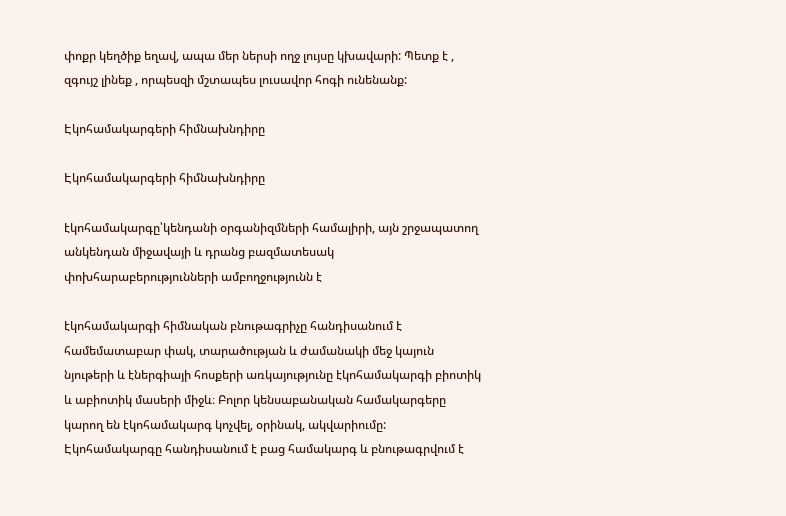փոքր կեղծիք եղավ, ապա մեր ներսի ողջ լույսը կխավարի: Պետք է , զգույշ լինեք , որպեսզի մշտապես լուսավոր հոգի ունենանք:

Էկոհամակարգերի հիմնախնդիրը

Էկոհամակարգերի հիմնախնդիրը

էկոհամակարգը՝կենդանի օրգանիզմների համալիրի, այն շրջապատող անկենդան միջավայի և դրանց բազմատեսակ փոխհարաբերությունների ամբողջությունն է

էկոհամակարգի հիմնական բնութագրիչը հանդիսանում է համեմատաբար փակ, տարածության և ժամանակի մեջ կայուն նյութերի և էներգիայի հոսքերի առկայությունը էկոհամակարգի բիոտիկ և աբիոտիկ մասերի միջև։ Բոլոր կենսաբանական համակարգերը կարող են էկոհամակարգ կոչվել, օրինակ, ակվարիումը: Էկոհամակարգը հանդիսանում է բաց համակարգ և բնութագրվում է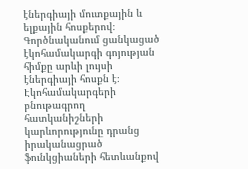էներգիայի մուտքային և ելքային հոսքերով։ Գործնականում ցանկացած էկոհամակարգի գոյության հիմքը արևի լույսի էներգիայի հոսքն է։ Էկոհամակարգերի բնութագրող հատկանիշների կարևորությունը դրանց իրականացրած ֆունկցիաների հետևանքով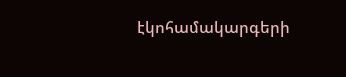էկոհամակարգերի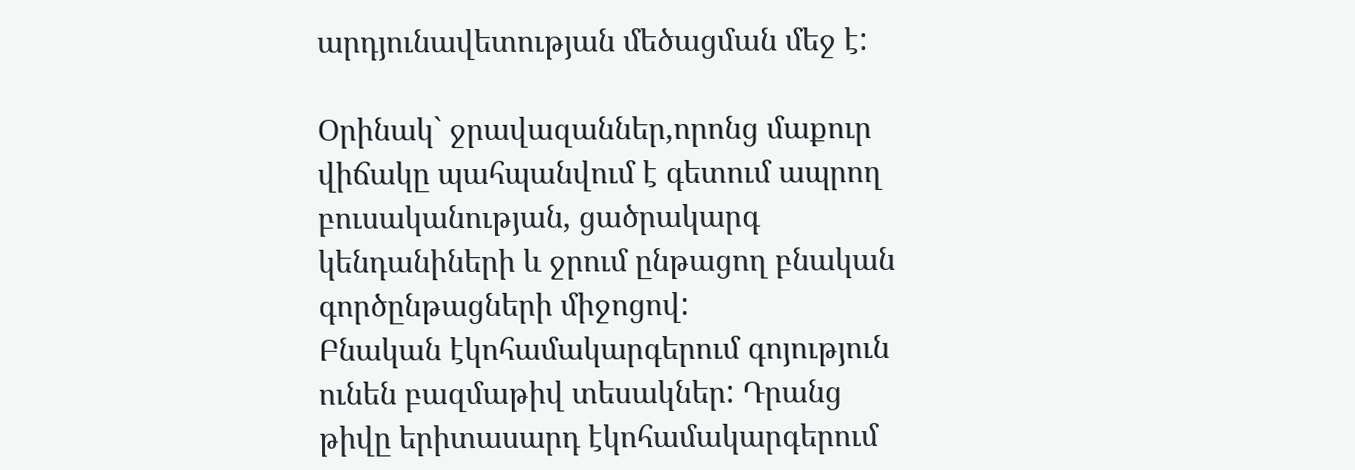արդյունավետության մեծացման մեջ է:

Օրինակ` ջրավազաններ,որոնց մաքուր վիճակը պահպանվում է գետում ապրող բուսականության, ցածրակարգ կենդանիների և ջրում ընթացող բնական գործընթացների միջոցով:
Բնական էկոհամակարգերում գոյություն ունեն բազմաթիվ տեսակներ: Դրանց թիվը երիտասարդ էկոհամակարգերում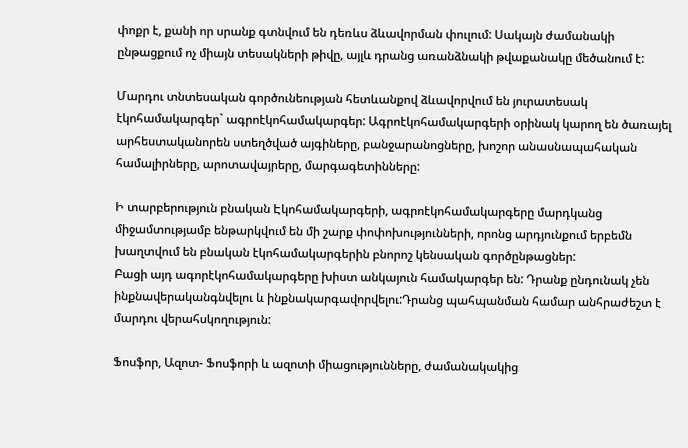փոքր է, քանի որ սրանք գտնվում են դեռևս ձևավորման փուլում: Սակայն ժամանակի ընթացքում ոչ միայն տեսակների թիվը, այլև դրանց առանձնակի թվաքանակը մեծանում է:

Մարդու տնտեսական գործունեության հետևանքով ձևավորվում են յուրատեսակ էկոհամակարգեր` ագրոէկոհամակարգեր: Ագրոէկոհամակարգերի օրինակ կարող են ծառայել արհեստականորեն ստեղծված այգիները, բանջարանոցները, խոշոր անասնապահական համալիրները, արոտավայրերը, մարգագետինները:

Ի տարբերություն բնական Էկոհամակարգերի, ագրոէկոհամակարգերը մարդկանց միջամտությամբ ենթարկվում են մի շարք փոփոխությունների, որոնց արդյունքում երբեմն խաղտվում են բնական էկոհամակարգերին բնորոշ կենսական գործընթացներ:
Բացի այդ ագորէկոհամակարգերը խիստ անկայուն համակարգեր են: Դրանք ընդունակ չեն ինքնավերականգնվելու և ինքնակարգավորվելու:Դրանց պահպանման համար անհրաժեշտ է մարդու վերահսկողություն:

Ֆոսֆոր, Ազոտ- Ֆոսֆորի և ազոտի միացությունները, ժամանակակից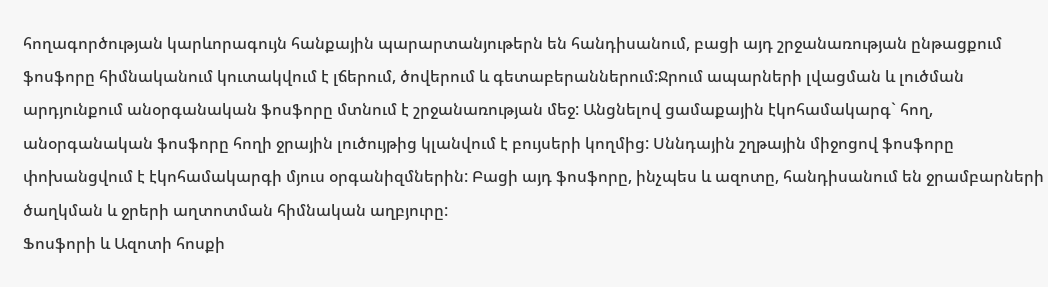հողագործության կարևորագույն հանքային պարարտանյութերն են հանդիսանում, բացի այդ շրջանառության ընթացքում ֆոսֆորը հիմնականում կուտակվում է լճերում, ծովերում և գետաբերաններում:Ջրում ապարների լվացման և լուծման արդյունքում անօրգանական ֆոսֆորը մտնում է շրջանառության մեջ: Անցնելով ցամաքային էկոհամակարգ` հող, անօրգանական ֆոսֆորը հողի ջրային լուծույթից կլանվում է բույսերի կողմից: Սննդային շղթային միջոցով ֆոսֆորը փոխանցվում է էկոհամակարգի մյուս օրգանիզմներին: Բացի այդ ֆոսֆորը, ինչպես և ազոտը, հանդիսանում են ջրամբարների ծաղկման և ջրերի աղտոտման հիմնական աղբյուրը:
Ֆոսֆորի և Ազոտի հոսքի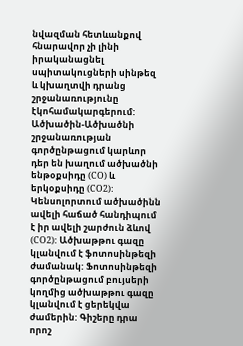նվազման հետևանքով հնարավոր չի լինի իրականացնել սպիտակուցների սինթեզ և կխաղտվի դրանց շրջանառությունը էկոհամակարգերում:
Ածխածին-Ածխածնի շրջանառության գործընթացում կարևոր դեր են խաղում ածխածնի ենթօքսիդը (CO) և երկօքսիդը (CO2): Կենսոլորտում ածխածինն ավելի հաճած հանդիպում է իր ավելի շարժուն ձևով (CO2): Ածխաթթու գազը կլանվում է ֆոտոսինթեզի ժամանակ: Ֆոտոսինթեզի գործընթացում բույսերի կողմից ածխաթթու գազը կլանվում է ցերեկվա ժամերին: Գիշերը դրա որոշ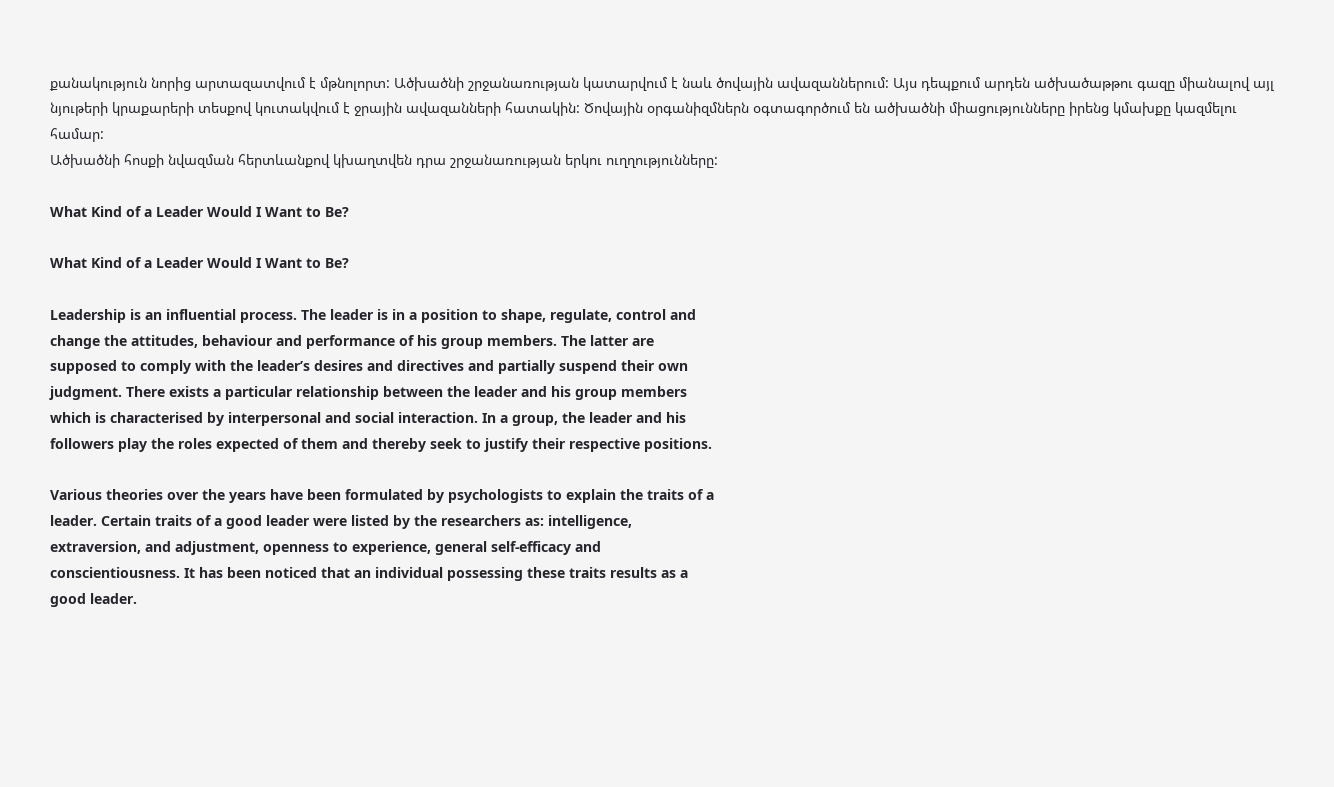քանակություն նորից արտազատվում է մթնոլորտ: Ածխածնի շրջանառության կատարվում է նաև ծովային ավազաններում: Այս դեպքում արդեն ածխածաթթու գազը միանալով այլ նյութերի կրաքարերի տեսքով կուտակվում է ջրային ավազանների հատակին: Ծովային օրգանիզմներն օգտագործում են ածխածնի միացությունները իրենց կմախքը կազմելու համար:
Ածխածնի հոսքի նվազման հերտևանքով կխաղտվեն դրա շրջանառության երկու ուղղությունները:

What Kind of a Leader Would I Want to Be?

What Kind of a Leader Would I Want to Be?

Leadership is an influential process. The leader is in a position to shape, regulate, control and
change the attitudes, behaviour and performance of his group members. The latter are
supposed to comply with the leader’s desires and directives and partially suspend their own
judgment. There exists a particular relationship between the leader and his group members
which is characterised by interpersonal and social interaction. In a group, the leader and his
followers play the roles expected of them and thereby seek to justify their respective positions.

Various theories over the years have been formulated by psychologists to explain the traits of a
leader. Certain traits of a good leader were listed by the researchers as: intelligence,
extraversion, and adjustment, openness to experience, general self-efficacy and
conscientiousness. It has been noticed that an individual possessing these traits results as a
good leader.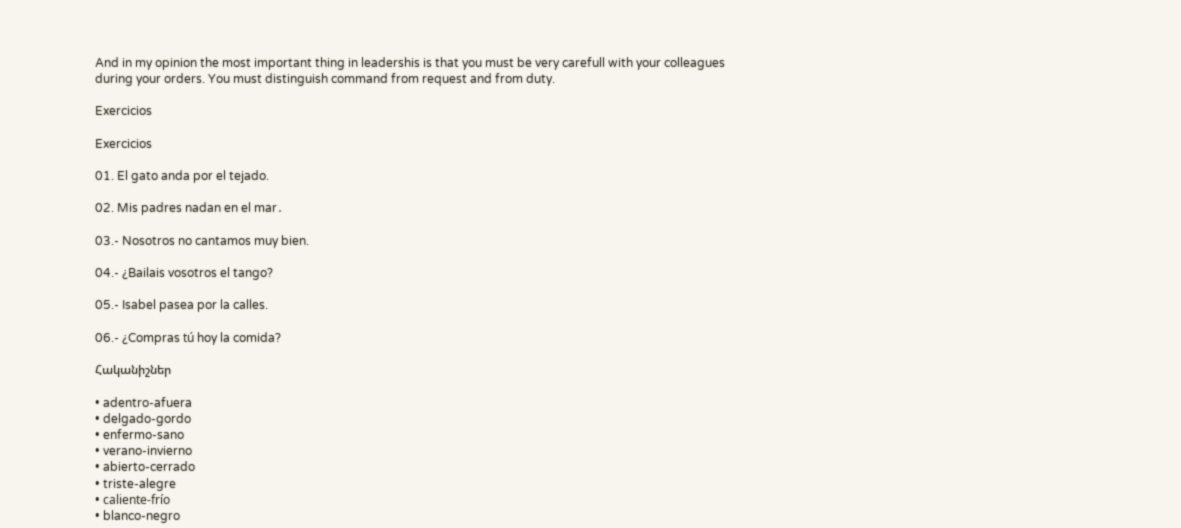And in my opinion the most important thing in leadershis is that you must be very carefull with your colleagues during your orders. You must distinguish command from request and from duty.

Exercicios

Exercicios

01. El gato anda por el tejado.

02. Mis padres nadan en el mar․

03.- Nosotros no cantamos muy bien.

04.- ¿Bailais vosotros el tango?

05.- Isabel pasea por la calles.

06.- ¿Compras tú hoy la comida?

Հականիշներ

• adentro-afuera
• delgado-gordo
• enfermo-sano
• verano-invierno
• abierto-cerrado
• triste-alegre
• caliente-frío
• blanco-negro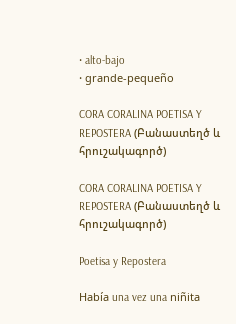• alto-bajo
• grande-pequeño

CORA CORALINA POETISA Y REPOSTERA (Բանաստեղծ և հրուշակագործ)

CORA CORALINA POETISA Y REPOSTERA (Բանաստեղծ և հրուշակագործ)

Poetisa y Repostera

Había una vez una niñita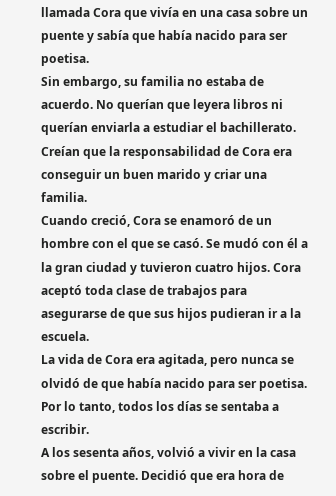llamada Cora que vivía en una casa sobre un puente y sabía que había nacido para ser poetisa.
Sin embargo, su familia no estaba de acuerdo. No querían que leyera libros ni querían enviarla a estudiar el bachillerato. Creían que la responsabilidad de Cora era conseguir un buen marido y criar una familia.
Cuando creció, Cora se enamoró de un hombre con el que se casó. Se mudó con él a la gran ciudad y tuvieron cuatro hijos. Cora aceptó toda clase de trabajos para asegurarse de que sus hijos pudieran ir a la escuela.
La vida de Cora era agitada, pero nunca se olvidó de que había nacido para ser poetisa. Por lo tanto, todos los días se sentaba a escribir.
A los sesenta años, volvió a vivir en la casa sobre el puente. Decidió que era hora de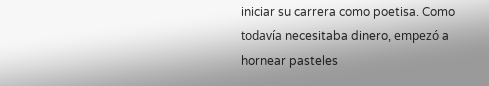iniciar su carrera como poetisa. Como todavía necesitaba dinero, empezó a hornear pasteles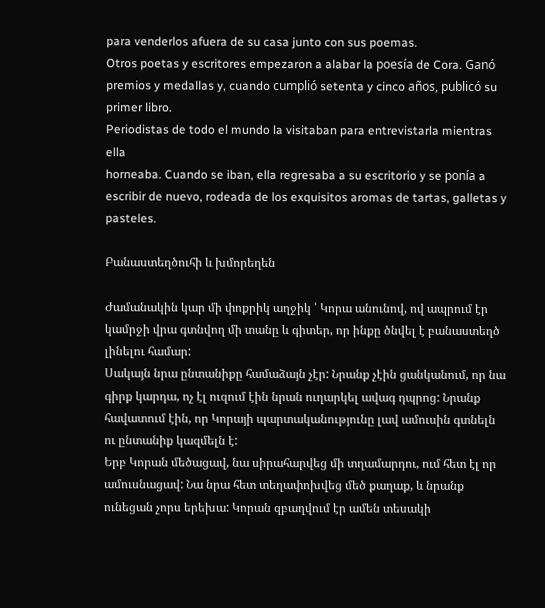para venderlos afuera de su casa junto con sus poemas.
Otros poetas y escritores empezaron a alabar la poesía de Cora. Ganó premios y medallas y, cuando cumplió setenta y cinco años, publicó su primer libro.
Periodistas de todo el mundo la visitaban para entrevistarla mientras ella
horneaba. Cuando se iban, ella regresaba a su escritorio y se ponía a escribir de nuevo, rodeada de los exquisitos aromas de tartas, galletas y pasteles.

Բանաստեղծուհի և խմորեղեն

Ժամանակին կար մի փոքրիկ աղջիկ ՝ Կորա անունով, ով ապրում էր կամրջի վրա գտնվող մի տանը և գիտեր, որ ինքը ծնվել է բանաստեղծ լինելու համար:
Սակայն նրա ընտանիքը համաձայն չէր: Նրանք չէին ցանկանում, որ նա գիրք կարդա, ոչ էլ ուզում էին նրան ուղարկել ավագ դպրոց: Նրանք հավատում էին, որ Կորայի պարտականությունը լավ ամուսին գտնելն ու ընտանիք կազմելն է:
Երբ Կորան մեծացավ, նա սիրահարվեց մի տղամարդու, ում հետ էլ որ ամուսնացավ: Նա նրա հետ տեղափոխվեց մեծ քաղաք, և նրանք ունեցան չորս երեխա: Կորան զբաղվում էր ամեն տեսակի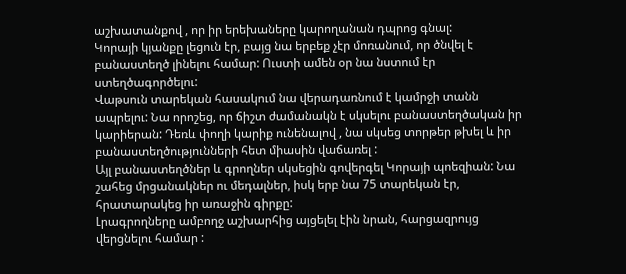աշխատանքով , որ իր երեխաները կարողանան դպրոց գնալ:
Կորայի կյանքը լեցուն էր, բայց նա երբեք չէր մոռանում, որ ծնվել է բանաստեղծ լինելու համար: Ուստի ամեն օր նա նստում էր ստեղծագործելու:
Վաթսուն տարեկան հասակում նա վերադառնում է կամրջի տանն ապրելու: Նա որոշեց, որ ճիշտ ժամանակն է սկսելու բանաստեղծական իր կարիերան: Դեռև փողի կարիք ունենալով , նա սկսեց տորթեր թխել և իր բանաստեղծությունների հետ միասին վաճառել :
Այլ բանաստեղծներ և գրողներ սկսեցին գովերգել Կորայի պոեզիան: Նա շահեց մրցանակներ ու մեդալներ, իսկ երբ նա 75 տարեկան էր, հրատարակեց իր առաջին գիրքը:
Լրագրողները ամբողջ աշխարհից այցելել էին նրան, հարցազրույց վերցնելու համար :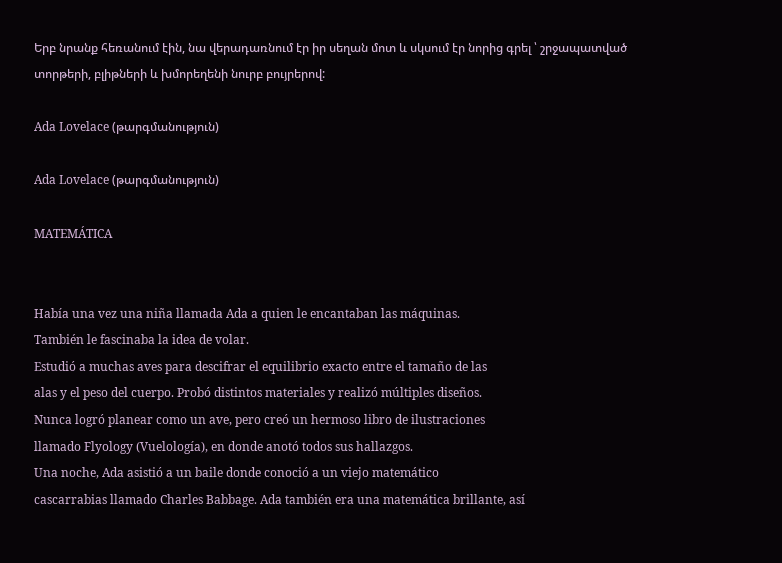Երբ նրանք հեռանում էին, նա վերադառնում էր իր սեղան մոտ և սկսում էր նորից գրել ՝ շրջապատված տորթերի, բլիթների և խմորեղենի նուրբ բույրերով:

Ada Lovelace (թարգմանություն)

Ada Lovelace (թարգմանություն)

MATEMÁTICA


Había una vez una niña llamada Ada a quien le encantaban las máquinas.
También le fascinaba la idea de volar.
Estudió a muchas aves para descifrar el equilibrio exacto entre el tamaño de las
alas y el peso del cuerpo. Probó distintos materiales y realizó múltiples diseños.
Nunca logró planear como un ave, pero creó un hermoso libro de ilustraciones
llamado Flyology (Vuelología), en donde anotó todos sus hallazgos.
Una noche, Ada asistió a un baile donde conoció a un viejo matemático
cascarrabias llamado Charles Babbage. Ada también era una matemática brillante, así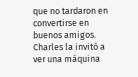que no tardaron en convertirse en buenos amigos. Charles la invitó a ver una máquina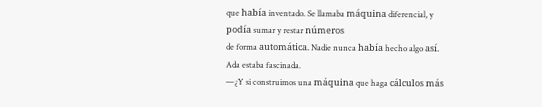que había inventado. Se llamaba máquina diferencial, y podía sumar y restar números
de forma automática. Nadie nunca había hecho algo así.
Ada estaba fascinada.
—¿Y si construimos una máquina que haga cálculos más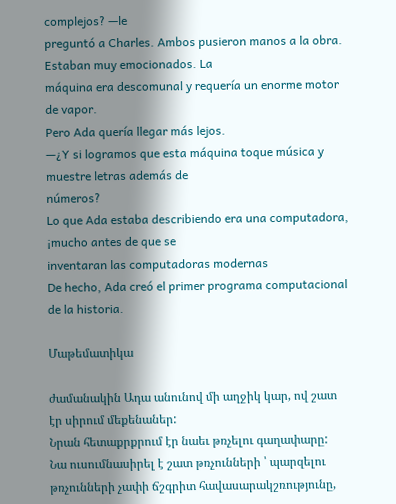complejos? —le
preguntó a Charles. Ambos pusieron manos a la obra. Estaban muy emocionados. La
máquina era descomunal y requería un enorme motor de vapor.
Pero Ada quería llegar más lejos.
—¿Y si logramos que esta máquina toque música y muestre letras además de
números?
Lo que Ada estaba describiendo era una computadora, ¡mucho antes de que se
inventaran las computadoras modernas
De hecho, Ada creó el primer programa computacional de la historia.

Մաթեմատիկա

ժամանակին Ադա անունով մի աղջիկ կար, ով շատ էր սիրում մեքենաներ:
Նրան հետաքրքրում էր նաեւ թռչելու գաղափարը:
Նա ուսումնասիրել է շատ թռչունների ՝ պարզելու թռչունների չափի ճշգրիտ հավասարակշռությունը,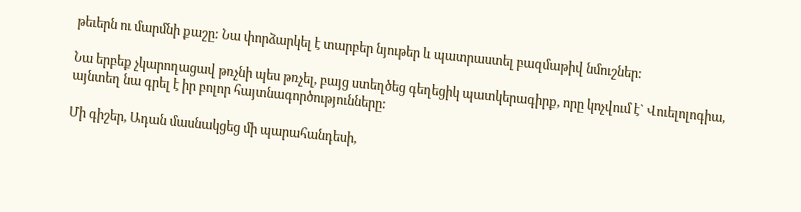թեւերն ու մարմնի քաշը: Նա փորձարկել է տարբեր նյութեր և պատրաստել բազմաթիվ նմուշներ:

Նա երբեք չկարողացավ թռչնի պես թռչել, բայց ստեղծեց գեղեցիկ պատկերագիրք, որը կոչվում է` Վուելոլոգիա, այնտեղ նա գրել է իր բոլոր հայտնագործությունները:

Մի գիշեր, Ադան մասնակցեց մի պարահանդեսի,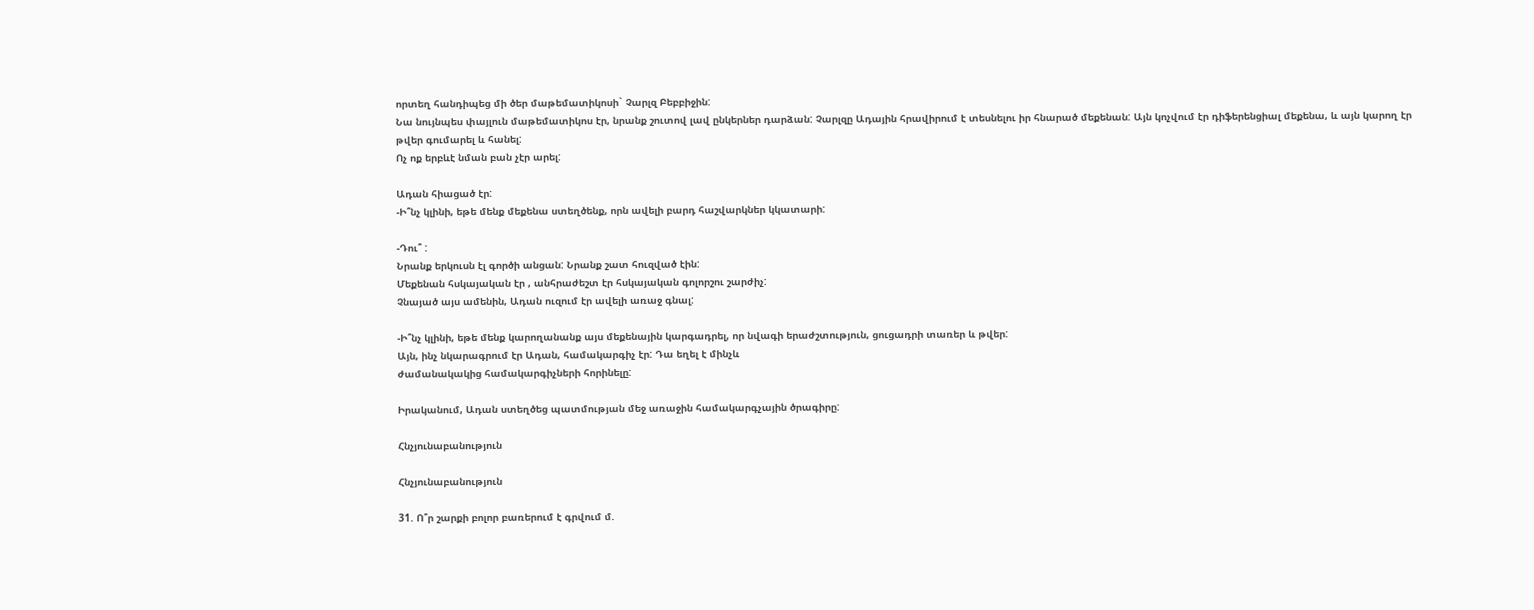որտեղ հանդիպեց մի ծեր մաթեմատիկոսի` Չարլզ Բեբբիջին:
Նա նույնպես փայլուն մաթեմատիկոս էր, նրանք շուտով լավ ընկերներ դարձան: Չարլզը Ադային հրավիրում է տեսնելու իր հնարած մեքենան: Այն կոչվում էր դիֆերենցիալ մեքենա, և այն կարող էր թվեր գումարել և հանել:
Ոչ ոք երբևէ նման բան չէր արել:

Ադան հիացած էր:
-Ի՞նչ կլինի, եթե մենք մեքենա ստեղծենք, որն ավելի բարդ հաշվարկներ կկատարի:

-Դու՞ :
Նրանք երկուսն էլ գործի անցան: Նրանք շատ հուզված էին:
Մեքենան հսկայական էր , անհրաժեշտ էր հսկայական գոլորշու շարժիչ:
Չնայած այս ամենին, Ադան ուզում էր ավելի առաջ գնալ:

-Ի՞նչ կլինի, եթե մենք կարողանանք այս մեքենային կարգադրել, որ նվագի երաժշտություն, ցուցադրի տառեր և թվեր:
Այն, ինչ նկարագրում էր Ադան, համակարգիչ էր: Դա եղել է մինչև
ժամանակակից համակարգիչների հորինելը:

Իրականում, Ադան ստեղծեց պատմության մեջ առաջին համակարգչային ծրագիրը:

Հնչյունաբանություն

Հնչյունաբանություն

31. Ո՞ր շարքի բոլոր բառերում է գրվում մ.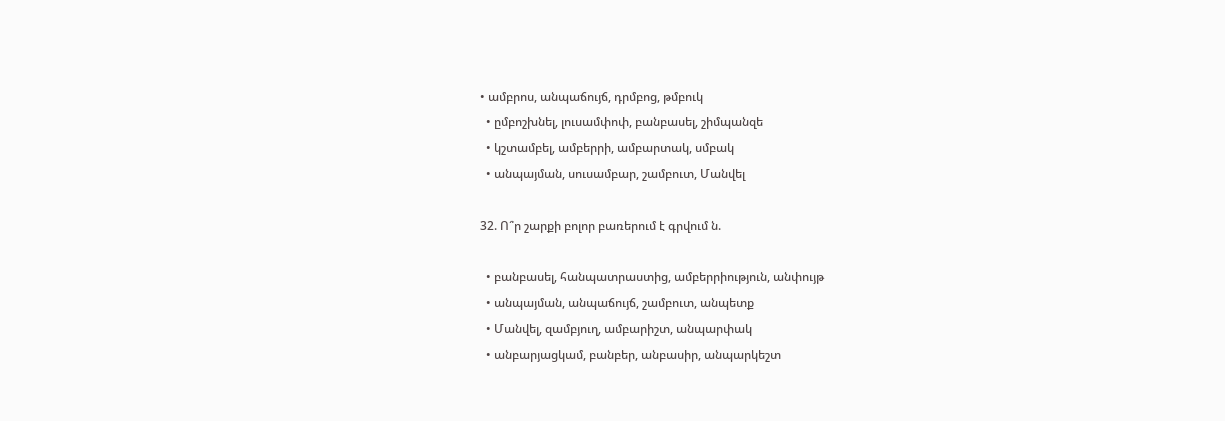• ամբրոս, անպաճույճ, դրմբոց, թմբուկ
  • ըմբոշխնել, լուսամփոփ, բանբասել, շիմպանզե
  • կշտամբել, ամբերրի, ամբարտակ, սմբակ
  • անպայման, սուսամբար, շամբուտ, Մանվել

32. Ո՞ր շարքի բոլոր բառերում է գրվում ն.

  • բանբասել, հանպատրաստից, ամբերրիություն, անփույթ
  • անպայման, անպաճույճ, շամբուտ, անպետք
  • Մանվել, զամբյուղ, ամբարիշտ, անպարփակ
  • անբարյացկամ, բանբեր, անբասիր, անպարկեշտ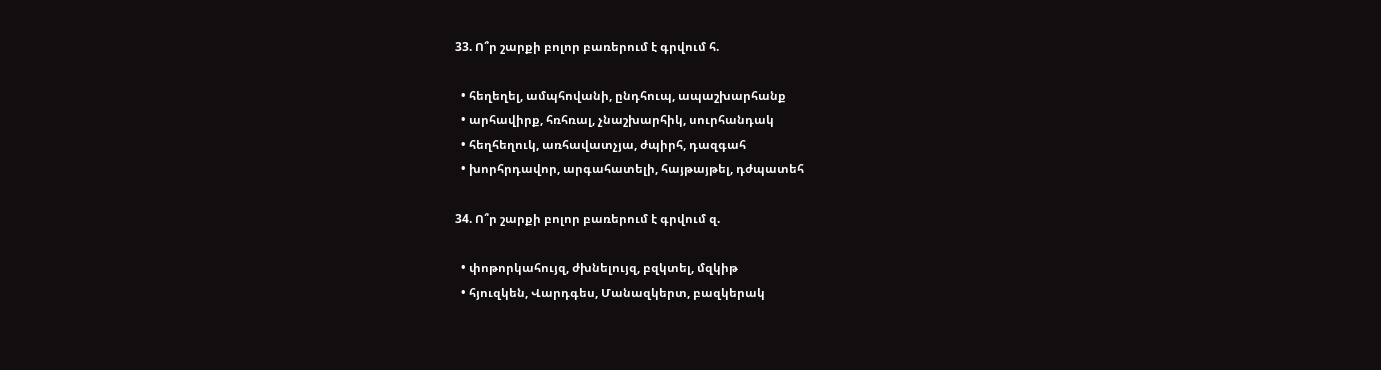33. Ո՞ր շարքի բոլոր բառերում է գրվում հ.

  • հեղեղել, ամպհովանի, ընդհուպ, ապաշխարհանք
  • արհավիրք, հռհռալ, չնաշխարհիկ, սուրհանդակ
  • հեղհեղուկ, առհավատչյա, ժպիրհ, դազգահ
  • խորհրդավոր, արգահատելի, հայթայթել, դժպատեհ

34. Ո՞ր շարքի բոլոր բառերում է գրվում զ.

  • փոթորկահույզ, ժխնելույզ, բզկտել, մզկիթ
  • հյուզկեն, Վարդգես, Մանազկերտ, բազկերակ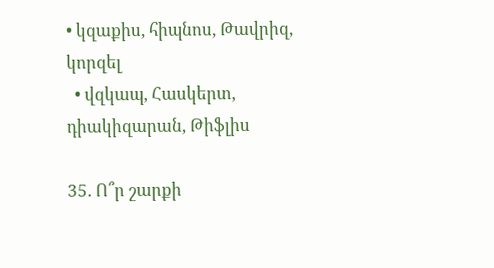• կզաքիս, հիպնոս, Թավրիզ, կորզել
  • վզկապ, Հասկերտ, դիակիզարան, Թիֆլիս

35. Ո՞ր շարքի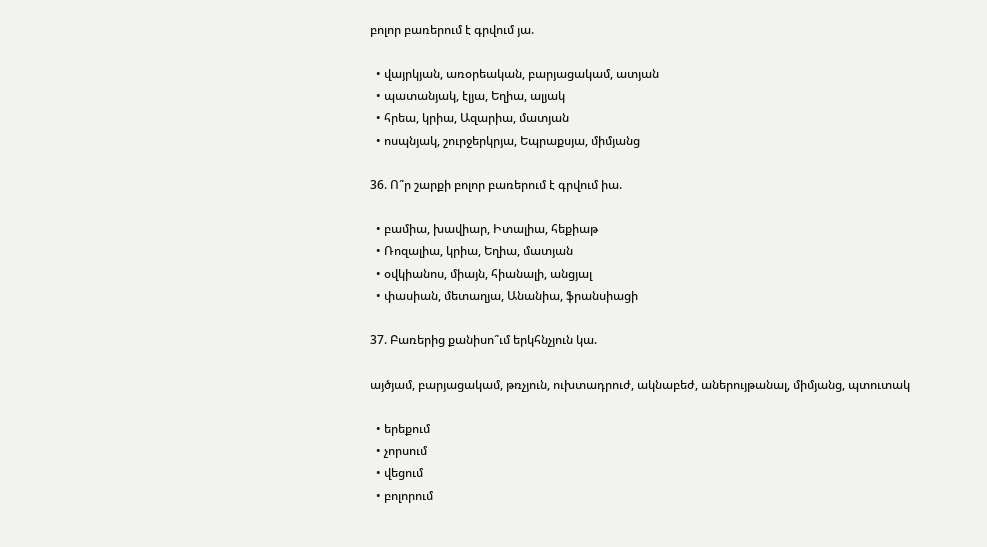բոլոր բառերում է գրվում յա.

  • վայրկյան, առօրեական, բարյացակամ, ատյան
  • պատանյակ, էլյա, Եղիա, ալյակ
  • հրեա, կրիա, Ազարիա, մատյան
  • ոսպնյակ, շուրջերկրյա, Եպրաքսյա, միմյանց

36. Ո՞ր շարքի բոլոր բառերում է գրվում իա.

  • բամիա, խավիար, Իտալիա, հեքիաթ
  • Ռոզալիա, կրիա, Եղիա, մատյան
  • օվկիանոս, միայն, հիանալի, անցյալ
  • փասիան, մետաղյա, Անանիա, ֆրանսիացի

37. Բառերից քանիսո՞ւմ երկհնչյուն կա.

այծյամ, բարյացակամ, թռչյուն, ուխտադրուժ, ակնաբեժ, աներույթանալ, միմյանց, պտուտակ

  • երեքում
  • չորսում
  • վեցում
  • բոլորում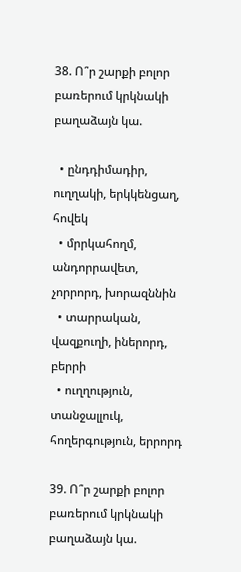38. Ո՞ր շարքի բոլոր բառերում կրկնակի բաղաձայն կա.

  • ընդդիմադիր, ուղղակի, երկկենցաղ, հովեկ
  • մրրկահողմ, անդորրավետ, չորրորդ, խորազննին
  • տարրական, վազքուղի, իներորդ, բերրի
  • ուղղություն, տանջալլուկ, հողերգություն, երրորդ

39. Ո՞ր շարքի բոլոր բառերում կրկնակի բաղաձայն կա.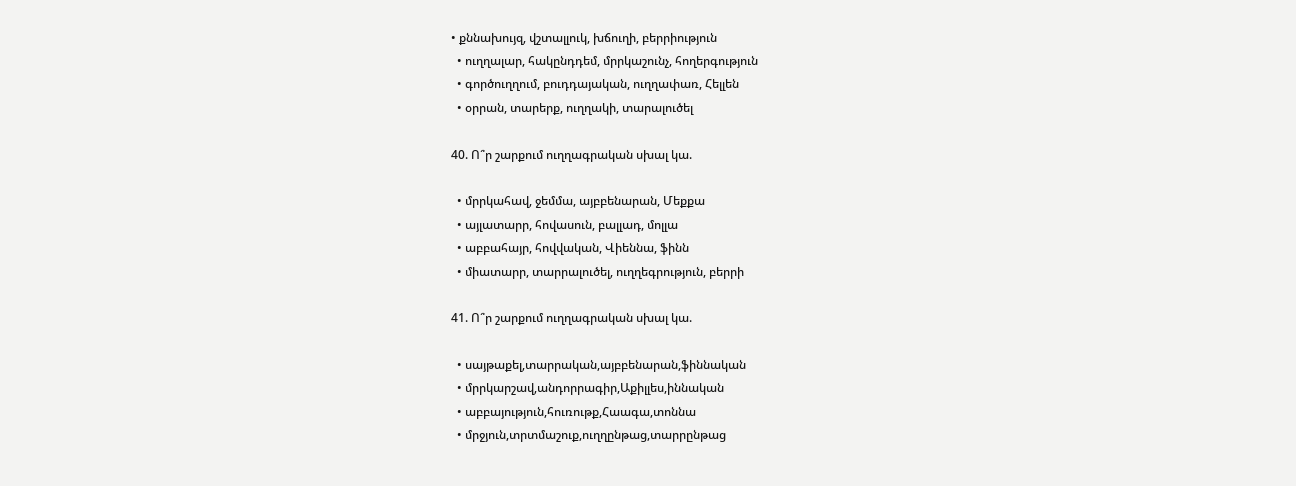• քննախույզ, վշտալլուկ, խճուղի, բերրիություն
  • ուղղալար, հակընդդեմ, մրրկաշունչ, հողերգություն
  • գործուղղում, բուդդայական, ուղղափառ, Հելլեն
  • օրրան, տարերք, ուղղակի, տարալուծել

40. Ո՞ր շարքում ուղղագրական սխալ կա.

  • մրրկահավ, ջեմմա, այբբենարան, Մեքքա
  • այլատարր, հովասուն, բալլադ, մոլլա
  • աբբահայր, հովվական, Վիեննա, ֆինն
  • միատարր, տարրալուծել, ուղղեգրություն, բերրի

41. Ո՞ր շարքում ուղղագրական սխալ կա.

  • սայթաքել,տարրական,այբբենարան,ֆիննական
  • մրրկարշավ,անդորրագիր,Աքիլլես,իննական
  • աբբայություն,հուռութք,Հաագա,տոննա
  • մրջյուն,տրտմաշուք,ուղղընթաց,տարրընթաց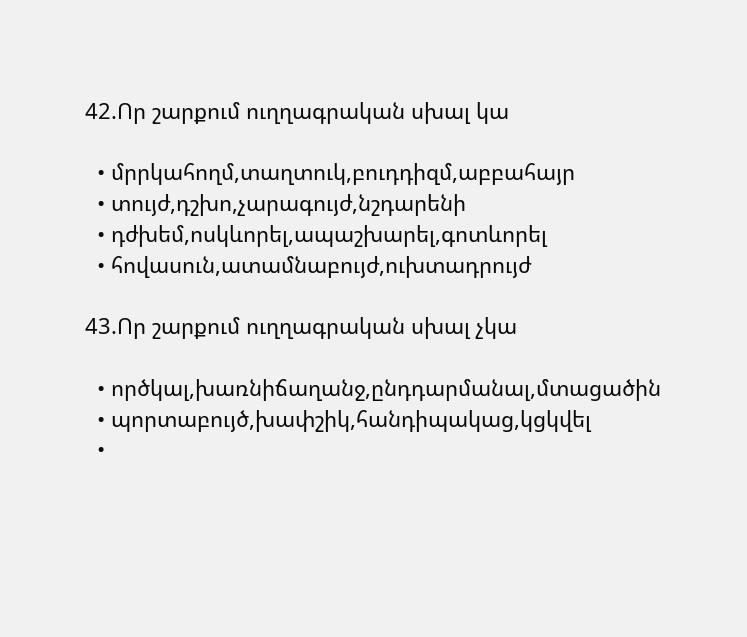42.Որ շարքում ուղղագրական սխալ կա

  • մրրկահողմ,տաղտուկ,բուդդիզմ,աբբահայր
  • տույժ,դշխո,չարագույժ,նշդարենի
  • դժխեմ,ոսկևորել,ապաշխարել,գոտևորել
  • հովասուն,ատամնաբույժ,ուխտադրույժ

43.Որ շարքում ուղղագրական սխալ չկա

  • ործկալ,խառնիճաղանջ,ընդդարմանալ,մտացածին
  • պորտաբույծ,խափշիկ,հանդիպակաց,կցկվել
  •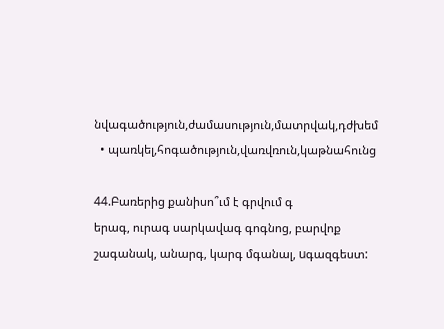նվագածություն,ժամասություն,մատրվակ,դժխեմ
  • պառկել,հոգածություն,վառվռուն,կաթնահունց

44.Բառերից քանիսո՞ւմ է գրվում գ
երագ, ուրագ սարկավագ գոգնոց, բարվոք շագանակ, անարգ, կարգ մգանալ, uգազգեստ: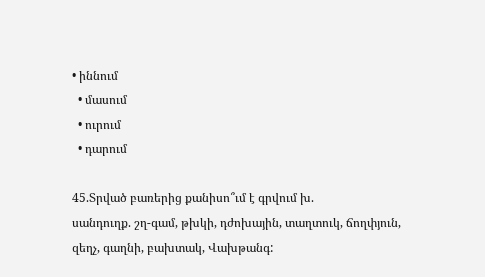• իննում
  • մասում
  • ուրում
  • դարում

45.Տրված բառերից քանիսո՞ւմ է գրվում խ.
սանդուղք. շղ-գամ, թխկի, դժոխային, տաղտուկ, ճողփյուն, զեղչ, գաղնի, բախտակ, Վախթանգ: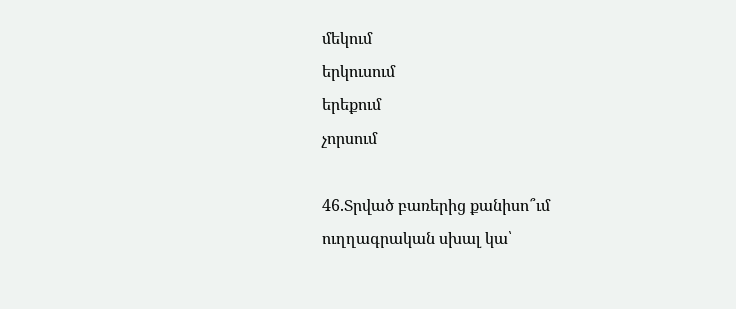մեկում
երկուսում
երեքում
չորսում

46.Տրված բառերից քանիսո՞ւմ ուղղագրական սխալ կա՝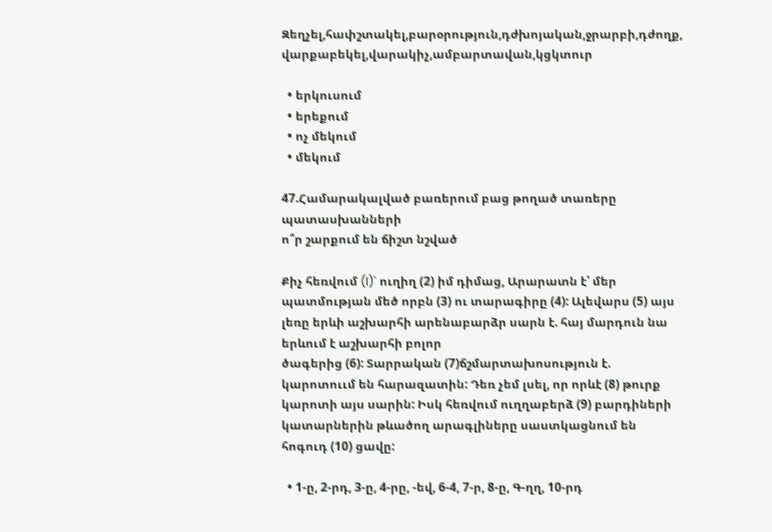Զեղչել,հափշտակել,բարօրություն,դժխոյական,ջրարբի,դժողք,
վարքաբեկել,վարակիչ,ամբարտավան,կցկտուր

  • երկուսում
  • երեքում
  • ոչ մեկում
  • մեկում

47.Համարակալված բառերում բաց թողած տառերը պատասխանների
ո՞ր շարքում են ճիշտ նշված

Քիչ հեռվում (I)` ուղիղ (2) իմ դիմաց, Արարատն է՝ մեր պատմության մեծ որբն (3) ու տարագիրը (4): Ալեվարս (5) այս լեռը երևի աշխարհի արենաբարձր սարն է. հայ մարդուն նա երևում է աշխարհի բոլոր
ծագերից (6): Տարրական (7)ճշմարտախոսություն է. կարոտոււմ են հարազատին: Դեռ չեմ լսել, որ որևէ (8) թուրք կարոտի այս սարին: Իսկ հեռվում ուղղաբերձ (9) բարդիների կատարներին թևածող արագլիները սաստկացնում են հոգուդ (10) ցավը:

  • 1-ը, 2-րդ, 3-ը, 4-րը, -եվ, 6-4, 7-ր, 8-ը, Գ-ղղ, 10-րդ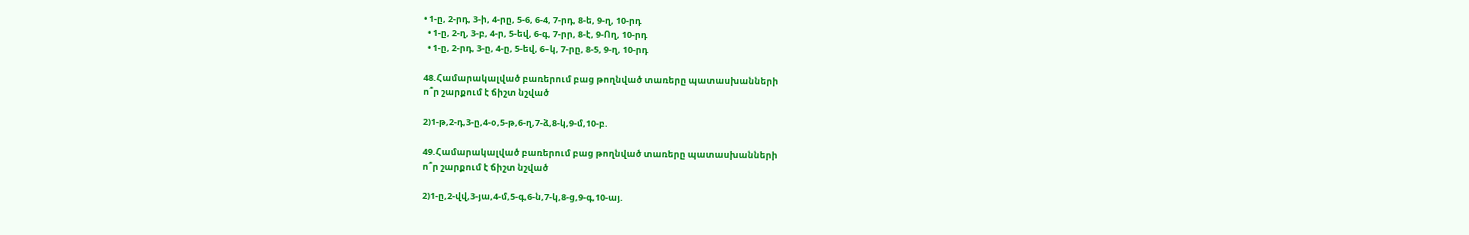• 1-ը, 2-րդ, 3-ի, 4-րը, 5-6, 6-4, 7-րդ, 8-ե, 9-ղ, 10-րդ
  • 1-ը, 2-ղ, 3-բ, 4-ր, 5-եվ, 6-գ, 7-րր, 8-է, 9-Ող, 10-րդ
  • 1-ը, 2-րդ, 3-ը, 4-ը, 5-եվ, 6–կ, 7-րը, 8-5, 9-ղ, 10-րդ

48.Համարակալված բառերում բաց թողնված տառերը պատասխանների
ո՞ր շարքում է ճիշտ նշված

2)1-թ,2-դ,3-ը,4-օ,5-թ,6-ղ,7-ձ,8-կ,9-մ,10-բ.

49.Համարակալված բառերում բաց թողնված տառերը պատասխանների
ո՞ր շարքում է ճիշտ նշված

2)1-ը,2-վվ,3-յա,4-մ,5-գ,6-ն,7-կ,8-ց,9-գ,10-այ.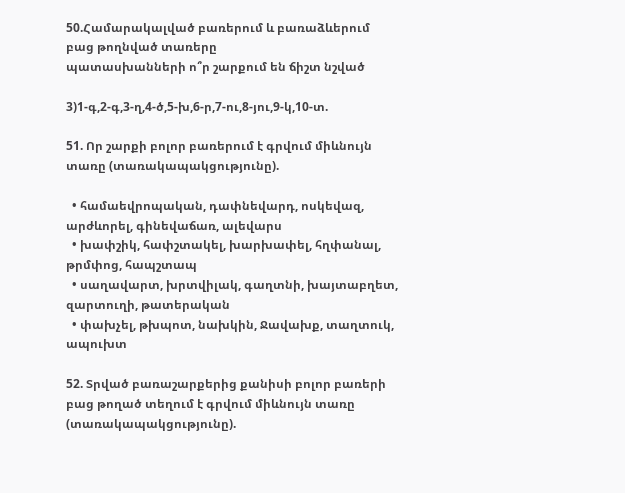50.Համարակալված բառերում և բառաձևերում բաց թողնված տառերը
պատասխանների ո՞ր շարքում են ճիշտ նշված

3)1-գ,2-գ,3-ղ,4-ծ,5-խ,6-ր,7-ու,8-յու,9-կ,10-տ.

51. Որ շարքի բոլոր բառերում է գրվում միևնույն տառը (տառակապակցությունը).

  • համաեվրոպական, դափնեվարդ, ոսկեվազ, արժևորել, գինեվաճառ, ալեվարս
  • խափշիկ, հափշտակել, խարխափել, հղփանալ, թրմփոց, հապշտապ
  • սաղավարտ, խրտվիլակ, գաղտնի, խայտաբղետ, զարտուղի, թատերական
  • փախչել, թխպոտ, նախկին, Ջավախք, տաղտուկ, ապուխտ

52. Տրված բառաշարքերից քանիսի բոլոր բառերի բաց թողած տեղում է գրվում միևնույն տառը (տառակապակցությունը).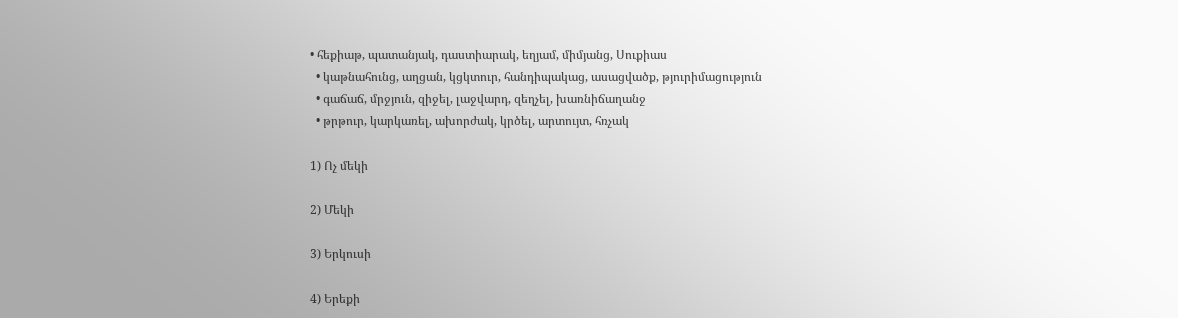• հեքիաթ, պատանյակ, դաստիարակ, եղյամ, միմյանց, Սուքիաս
  • կաթնահունց, աղցան, կցկտուր, հանդիպակաց, ասացվածք, թյուրիմացություն
  • գաճաճ, մրջյուն, զիջել, լաջվարդ, զեղչել, խառնիճաղանջ
  • թրթուր, կարկառել, ախորժակ, կրծել, արտույտ, հռչակ

1) Ոչ մեկի

2) Մեկի

3) Երկուսի

4) Երեքի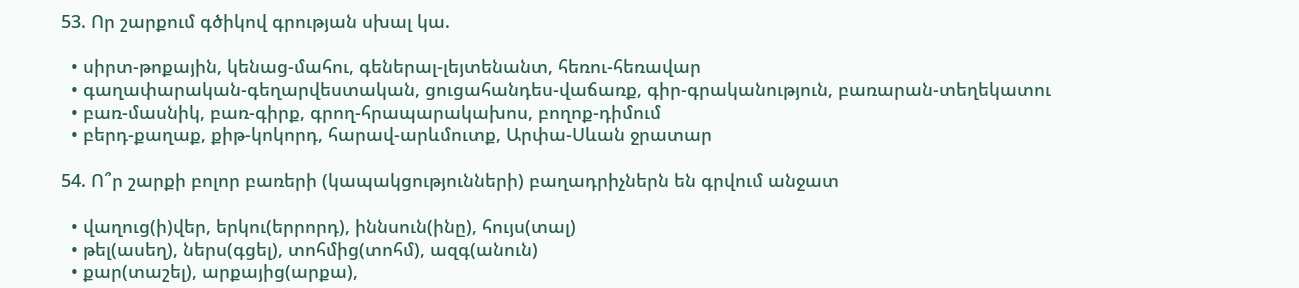53. Որ շարքում գծիկով գրության սխալ կա.

  • սիրտ-թոքային, կենաց-մահու, գեներալ-լեյտենանտ, հեռու-հեռավար
  • գաղափարական-գեղարվեստական, ցուցահանդես-վաճառք, գիր-գրականություն, բառարան-տեղեկատու
  • բառ-մասնիկ, բառ-գիրք, գրող-հրապարակախոս, բողոք-դիմում
  • բերդ-քաղաք, քիթ-կոկորդ, հարավ-արևմուտք, Արփա-Սևան ջրատար

54. Ո՞ր շարքի բոլոր բառերի (կապակցությունների) բաղադրիչներն են գրվում անջատ

  • վաղուց(ի)վեր, երկու(երրորդ), իննսուն(ինը), հույս(տալ)
  • թել(ասեղ), ներս(գցել), տոհմից(տոհմ), ազգ(անուն)
  • քար(տաշել), արքայից(արքա),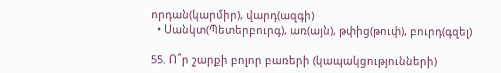որդան(կարմիր), վարդ(ազգի)
  • Սանկտ(Պետերբուրգ), առ(այն), թփից(թուփ), բուրդ(գզել)

55. Ո՞ր շարքի բոլոր բառերի (կապակցությունների)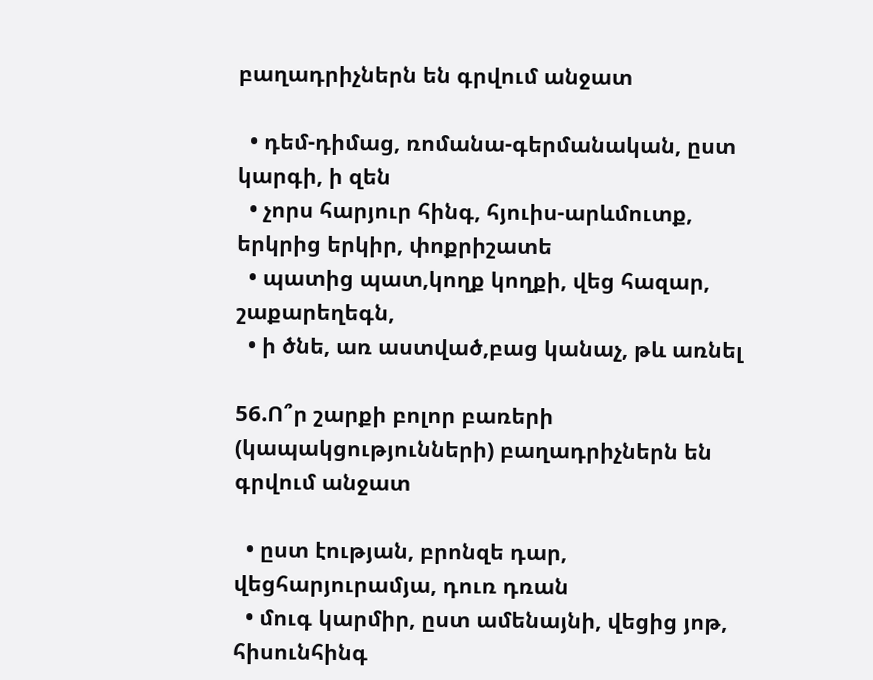բաղադրիչներն են գրվում անջատ

  • դեմ-դիմաց, ռոմանա-գերմանական, ըստ կարգի, ի զեն
  • չորս հարյուր հինգ, հյուիս-արևմուտք, երկրից երկիր, փոքրիշատե
  • պատից պատ,կողք կողքի, վեց հազար, շաքարեղեգն,
  • ի ծնե, առ աստված,բաց կանաչ, թև առնել

56.Ո՞ր շարքի բոլոր բառերի (կապակցությունների) բաղադրիչներն են գրվում անջատ

  • ըստ էության, բրոնզե դար, վեցհարյուրամյա, դուռ դռան
  • մուգ կարմիր, ըստ ամենայնի, վեցից յոթ, հիսունհինգ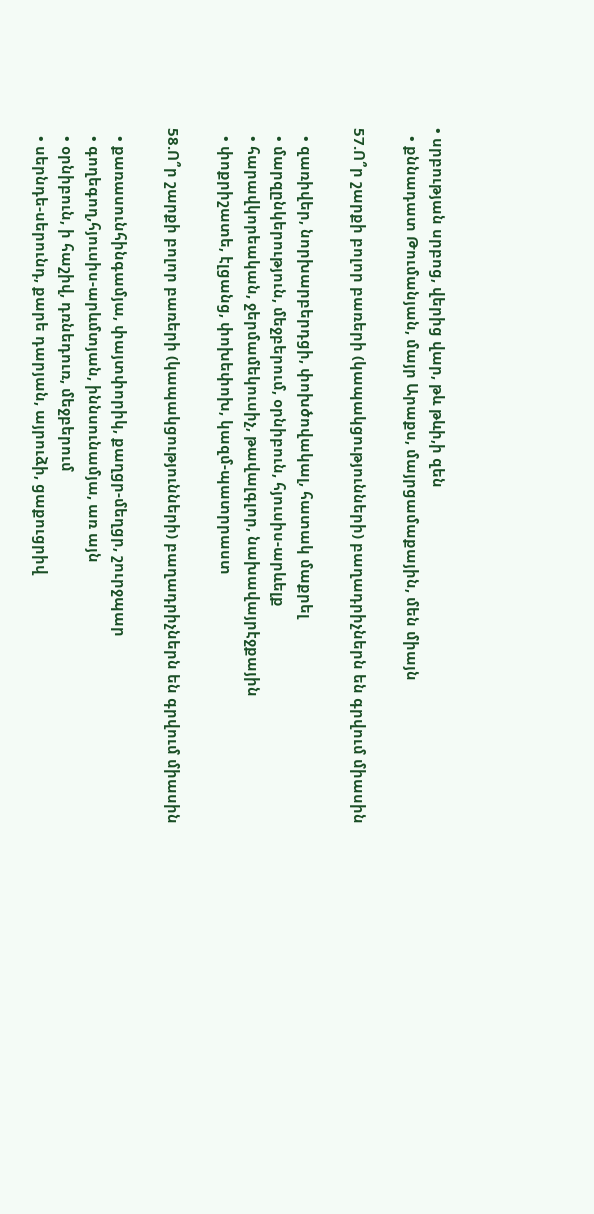• սրբության սրբոց, վերից վար, թև թևի,ի զեն
  • քննադատ Թումանյան, մայր Արաքս, մայրցամաքային, մեն միայն

57.Ո՞ր շարքի բոլոր բառերի (կապակցությունների) բաղադրիչներն են գրվում միասին

  • զառիվեր, նորխարբերդցի, փոխծովակալ, հատակ մաքրել
  • մարզընկերություն, մեջբերում, օրնիբուն, հյուսիս-արևելք
  • հարավկորեական, ջերմամեկուսիչ, թավալգլոր, նախավայրէջքային
  • փոքրիշատե, էլցանց, փոխեփոխ, կազմ-պատրրաստ

58.Ո՞ր շարքի բոլոր բառերի (կապակցությունների) բաղադրիչներն են գրվում միասին

  • քառասունհինգամյա, փայտփորիկ, քաղցր-մեղցր, շուրջպար
  • գողեգող,հյուսիս-արևմտյան, իննսունամյա, առ այն
  • օրնիբուն, ի հաշիվ, դռնեդուռ, մեջբերում
  • սերնդե-սերունդ, քարե դարյան, այրուձի, ցաքուցրիվ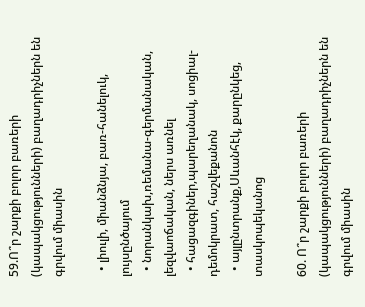59.Ո՞ր շարքի բոլոր բառերի (կապակցությունների) բաղադրիչներն են գրվում միասին

  • լիուլի, միանձնյա, բառ-հանելուկ, լույսընծայում
  • նորանկախ,ռեմանա-գերմանական, լեզվաոճական, ներս առնել
  • հացազգիներ,պարեղանակ, սոցիալ-դեմոկրատ, հաշվեքանոն
  • այլընտրանք,Սևանհէկ, քարընկեց, տասկոպեկանոց

60. Ո՞ր շարքի բոլոր բառերի (կապակցությունների) բաղադրիչներն են գրվում միասին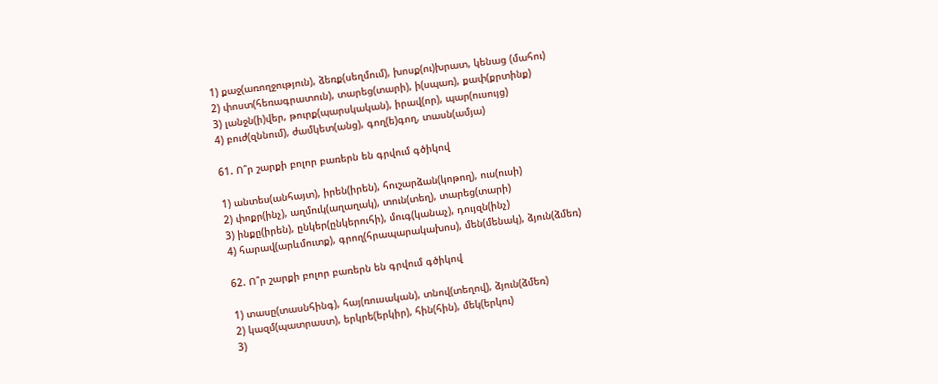1) քաջ(առողջություն), ձեռք(սեղմում), խոսք(ու)խրատ, կենաց (մահու)
2) փոստ(հեռագրատուն), տարեց(տարի), ի(սպառ), քափ(քրտինք)
3) լանջն(ի)վեր, թուրք(պարսկական), իրավ(որ), պար(ուսույց)
4) բուժ(զննում), ժամկետ(անց), գող(ե)գող, տասն(ամյա)

61. Ո՞ր շարքի բոլոր բառերն են գրվում գծիկով

1) անտես(անհայտ), իրեն(իրեն), հուշարձան(կոթող), ուս(ուսի)
2) փոքր(ինչ), աղմուկ(աղաղակ), տուն(տեղ), տարեց(տարի)
3) ինքը(իրեն), ընկեր(ընկերուհի), մուգ(կանաչ), դույզն(ինչ)
4) հարավ(արևմուտք), գրող(հրապարակախոս), մեն(մենակ), ձյուն(ձմեռ)

62. Ո՞ր շարքի բոլոր բառերն են գրվում գծիկով

1) տասը(տասնհինգ), հայ(ռուսական), տնով(տեղով), ձյուն(ձմեռ)
2) կազմ(պատրաստ), երկրե(երկիր), հին(հին), մեկ(երկու)
3)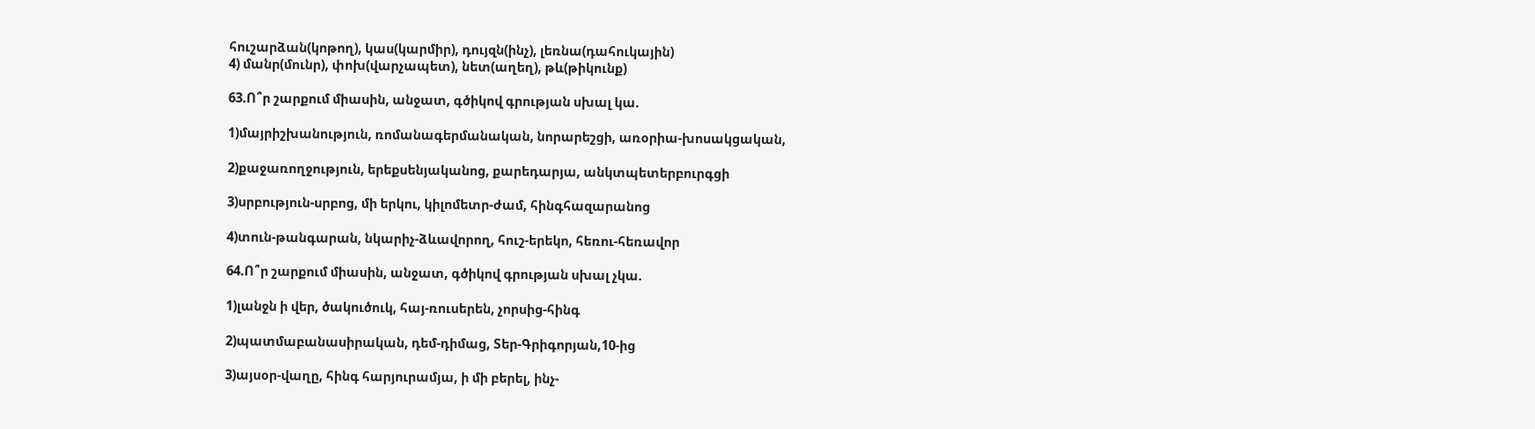հուշարձան(կոթող), կաս(կարմիր), դույզն(ինչ), լեռնա(դահուկային)
4) մանր(մունր), փոխ(վարչապետ), նետ(աղեղ), թև(թիկունք)

63.Ո՞ր շարքում միասին, անջատ, գծիկով գրության սխալ կա.

1)մայրիշխանություն, ռոմանագերմանական, նորարեշցի, առօրիա-խոսակցական,

2)քաջառողջություն, երեքսենյականոց, քարեդարյա, անկտպետերբուրգցի

3)սրբություն-սրբոց, մի երկու, կիլոմետր-ժամ, հինգհազարանոց

4)տուն-թանգարան, նկարիչ-ձևավորող, հուշ-երեկո, հեռու-հեռավոր

64.Ո՞ր շարքում միասին, անջատ, գծիկով գրության սխալ չկա.

1)լանջն ի վեր, ծակուծուկ, հայ-ռուսերեն, չորսից-հինգ

2)պատմաբանասիրական, դեմ-դիմաց, Տեր-Գրիգորյան,10-ից

3)այսօր-վաղը, հինգ հարյուրամյա, ի մի բերել, ինչ-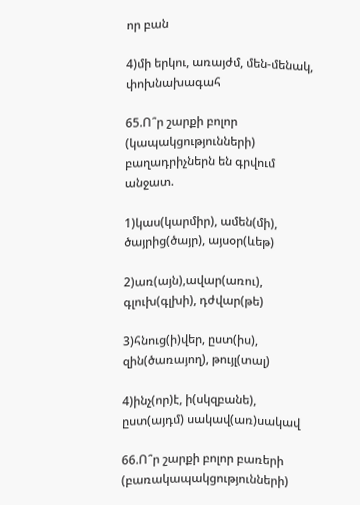որ բան

4)մի երկու, առայժմ, մեն-մենակ, փոխնախագահ

65.Ո՞ր շարքի բոլոր (կապակցությունների) բաղադրիչներն են գրվում անջատ.

1)կաս(կարմիր), ամեն(մի), ծայրից(ծայր), այսօր(ևեթ)

2)առ(այն),ավար(առու), գլուխ(գլխի), դժվար(թե)

3)հնուց(ի)վեր, ըստ(իս), զին(ծառայող), թույլ(տալ)

4)ինչ(որ)է, ի(սկզբանե), ըստ(այդմ) սակավ(առ)սակավ

66.Ո՞ր շարքի բոլոր բառերի (բառակապակցությունների)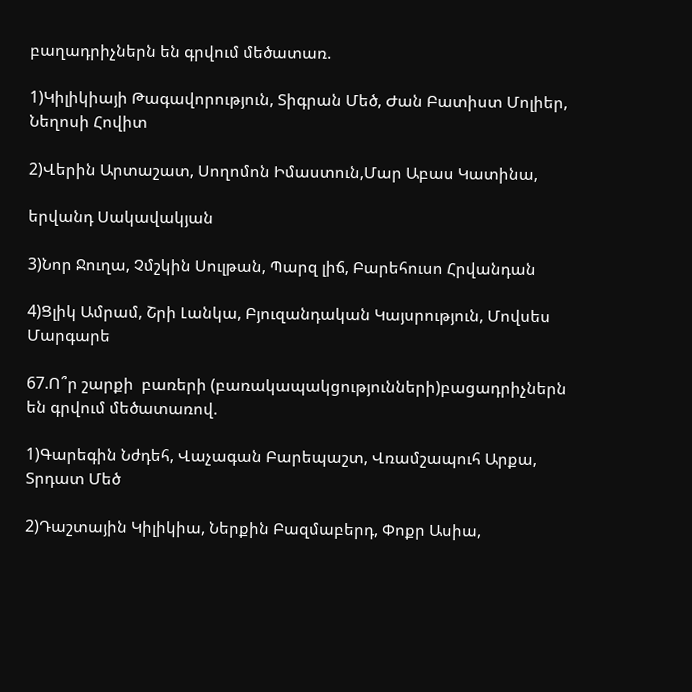բաղադրիչներն են գրվում մեծատառ.

1)Կիլիկիայի Թագավորություն, Տիգրան Մեծ, Ժան Բատիստ Մոլիեր, Նեղոսի Հովիտ

2)Վերին Արտաշատ, Սողոմոն Իմաստուն,Մար Աբաս Կատինա,

երվանդ Սակավակյան

3)Նոր Ջուղա, Չմշկին Սուլթան, Պարզ լիճ, Բարեհուսո Հրվանդան

4)Ցլիկ Ամրամ, Շրի Լանկա, Բյուզանդական Կայսրություն, Մովսես Մարգարե

67.Ո՞ր շարքի  բառերի (բառակապակցությունների)բացադրիչներն են գրվում մեծատառով.

1)Գարեգին Նժդեհ, Վաչագան Բարեպաշտ, Վռամշապուհ Արքա, Տրդատ Մեծ

2)Դաշտային Կիլիկիա, Ներքին Բազմաբերդ, Փոքր Ասիա,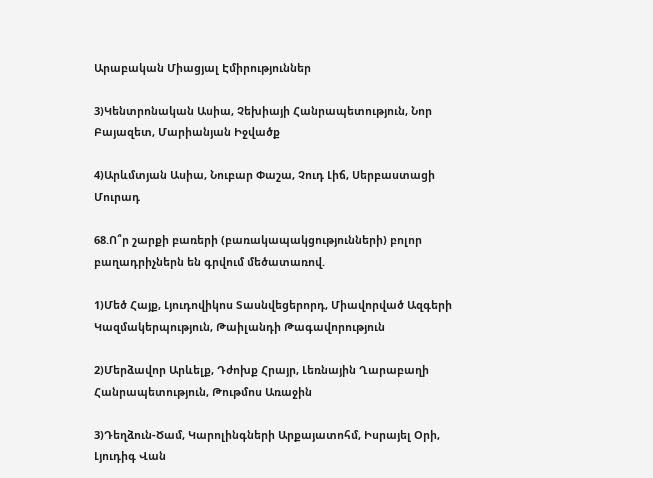Արաբական Միացյալ Էմիրություններ

3)Կենտրոնական Ասիա, Չեխիայի Հանրապետություն, Նոր Բայազետ, Մարիանյան Իջվածք

4)Արևմտյան Ասիա, Նուբար Փաշա, Չուդ Լիճ, Սերբաստացի Մուրադ

68.Ո՞ր շարքի բառերի (բառակապակցությունների) բոլոր բաղադրիչներն են գրվում մեծատառով.

1)Մեծ Հայք, Լյուդովիկոս Տասնվեցերորդ, Միավորված Ազգերի Կազմակերպություն, Թաիլանդի Թագավորություն

2)Մերձավոր Արևելք, Դժոխք Հրայր, Լեռնային Ղարաբաղի Հանրապետություն, Թութմոս Առաջին

3)Դեղձուն-Ծամ, Կարոլինգների Արքայատոհմ, Իսրայել Օրի, Լյուդիգ Վան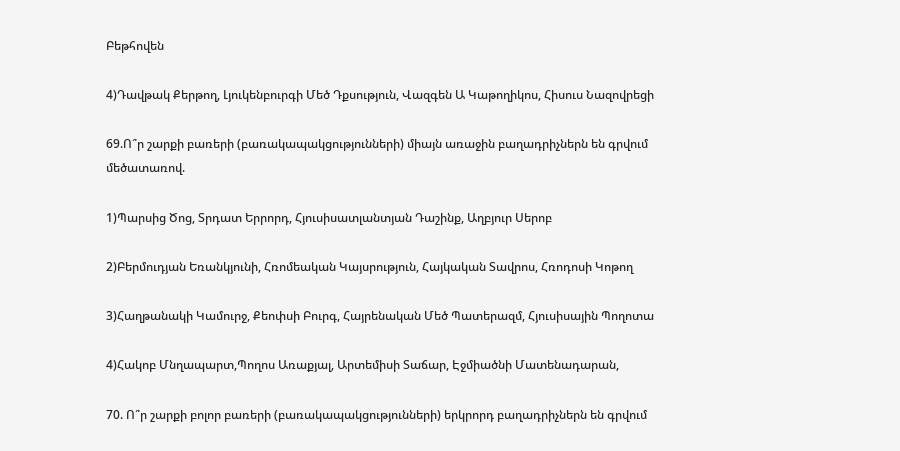Բեթհովեն

4)Դավթակ Քերթող, Լյուկենբուրգի Մեծ Դքսություն, Վազգեն Ա Կաթողիկոս, Հիսուս Նազովրեցի

69.Ո՞ր շարքի բառերի (բառակապակցությունների) միայն առաջին բաղադրիչներն են գրվում մեծատառով.

1)Պարսից Ծոց, Տրդատ Երրորդ, Հյուսիսատլանտյան Դաշինք, Աղբյուր Սերոբ

2)Բերմուդյան Եռանկյունի, Հռոմեական Կայսրություն, Հայկական Տավրոս, Հռոդոսի Կոթող

3)Հաղթանակի Կամուրջ, Քեոփսի Բուրգ, Հայրենական Մեծ Պատերազմ, Հյուսիսային Պողոտա

4)Հակոբ Մնղապարտ,Պողոս Առաքյալ, Արտեմիսի Տաճար, Էջմիածնի Մատենադարան,

70. Ո՞ր շարքի բոլոր բառերի (բառակապակցությունների) երկրորդ բաղադրիչներն են գրվում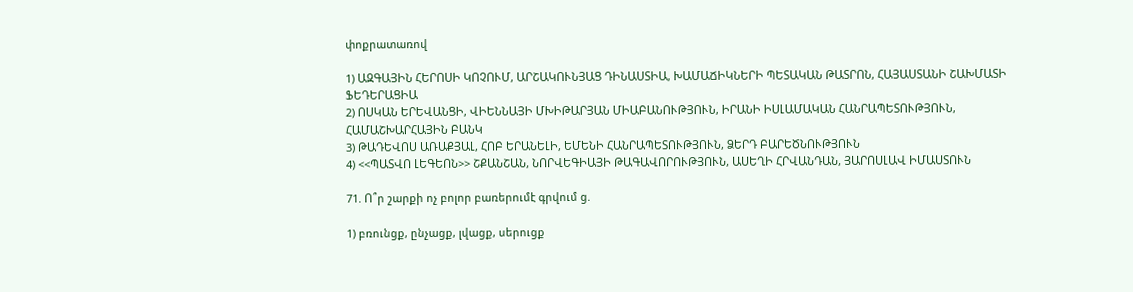փոքրատառով

1) ԱԶԳԱՅԻՆ ՀԵՐՈՍԻ ԿՈՉՈՒՄ, ԱՐՇԱԿՈՒՆՅԱՑ ԴԻՆԱՍՏԻԱ, ԽԱՄԱՃԻԿՆԵՐԻ ՊԵՏԱԿԱՆ ԹԱՏՐՈՆ, ՀԱՅԱՍՏԱՆԻ ՇԱԽՄԱՏԻ ՖԵԴԵՐԱՑԻԱ
2) ՈՍԿԱՆ ԵՐԵՎԱՆՑԻ, ՎԻԵՆՆԱՅԻ ՄԽԻԹԱՐՅԱՆ ՄԻԱԲԱՆՈՒԹՅՈՒՆ, ԻՐԱՆԻ ԻՍԼԱՄԱԿԱՆ ՀԱՆՐԱՊԵՏՈՒԹՅՈՒՆ, ՀԱՄԱՇԽԱՐՀԱՅԻՆ ԲԱՆԿ
3) ԹԱԴԵՎՈՍ ԱՌԱՔՅԱԼ, ՀՈԲ ԵՐԱՆԵԼԻ, ԵՄԵՆԻ ՀԱՆՐԱՊԵՏՈՒԹՅՈՒՆ, ՁԵՐԴ ԲԱՐԵԾՆՈՒԹՅՈՒՆ
4) <<ՊԱՏՎՈ ԼԵԳԵՈՆ>> ՇՔԱՆՇԱՆ, ՆՈՐՎԵԳԻԱՅԻ ԹԱԳԱՎՈՐՈՒԹՅՈՒՆ, ԱՍԵՂԻ ՀՐՎԱՆԴԱՆ, ՅԱՐՈՍԼԱՎ ԻՄԱՍՏՈՒՆ

71. Ո՞ր շարքի ոչ բոլոր բառերումէ գրվում ց.

1) բռունցք, ընչացք, լվացք, սերուցք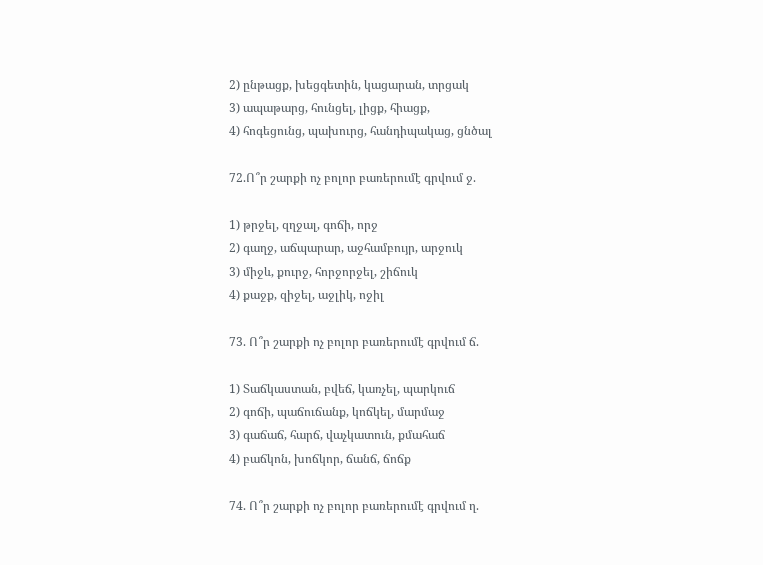2) ընթացք, խեցգետին, կացարան, տրցակ
3) ապաթարց, հունցել, լիցք, հիացք,
4) հոգեցունց, պախուրց, հանդիպակաց, ցնծալ

72.Ո՞ր շարքի ոչ բոլոր բառերումէ գրվում ջ.

1) թրջել, զղջալ, գոճի, որջ
2) գաղջ, աճպարար, աջհամբույր, արջուկ
3) միջև, քուրջ, հորջորջել, շիճուկ
4) քաջք, զիջել, աջլիկ, ոջիլ

73. Ո՞ր շարքի ոչ բոլոր բառերումէ գրվում ճ.

1) Տաճկաստան, բվեճ, կառչել, պարկուճ
2) գոճի, պաճուճանք, կոճկել, մարմաջ
3) գաճաճ, հարճ, վաչկատուն, քմահաճ
4) բաճկոն, խոճկոր, ճանճ, ճոճք

74. Ո՞ր շարքի ոչ բոլոր բառերումէ գրվում ղ.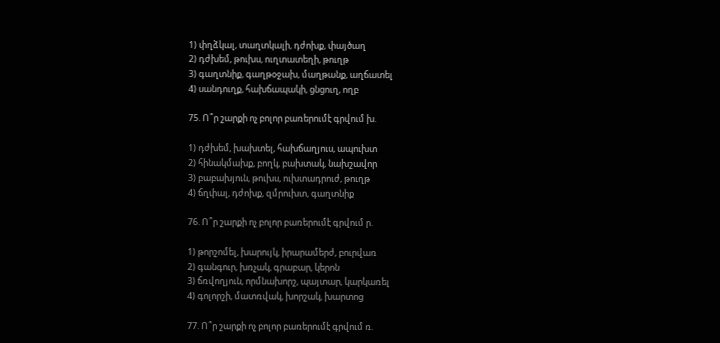1) փղձկալ, տաղտկալի, դժոխք, փայծաղ
2) դժխեմ, թուխս, ուղտատեղի, թուղթ
3) գաղտնիք, գաղթօջախ, մաղթանք, աղճատել
4) սանդուղք, հախճապակի, ցնցուղ, ողբ

75. Ո՞ր շարքի ոչ բոլոր բառերումէ գրվում խ.

1) դժխեմ, խախտել, հախճաղյուս, ապուխտ
2) հինակմախք, բողկ, բախտակ, նախշավոր
3) բաբախյուն, թուխս, ուխտադրուժ, թուղթ
4) ճղփալ, դժոխք, զմրուխտ, գաղտնիք

76. Ո՞ր շարքի ոչ բոլոր բառերումէ գրվում ր.

1) թորշոմել, խարույկ, իրարամերժ, բուրվառ
2) գանգուր, խռչակ, գրաբար, կերոն
3) ճռվողյուն, որմնախորշ, պայտար, կարկառել
4) գոլորշի, մատռվակ, խորշակ, խարտոց

77. Ո՞ր շարքի ոչ բոլոր բառերումէ գրվում ռ.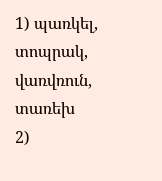1) պառկել, տոպրակ, վառվռուն, տառեխ
2)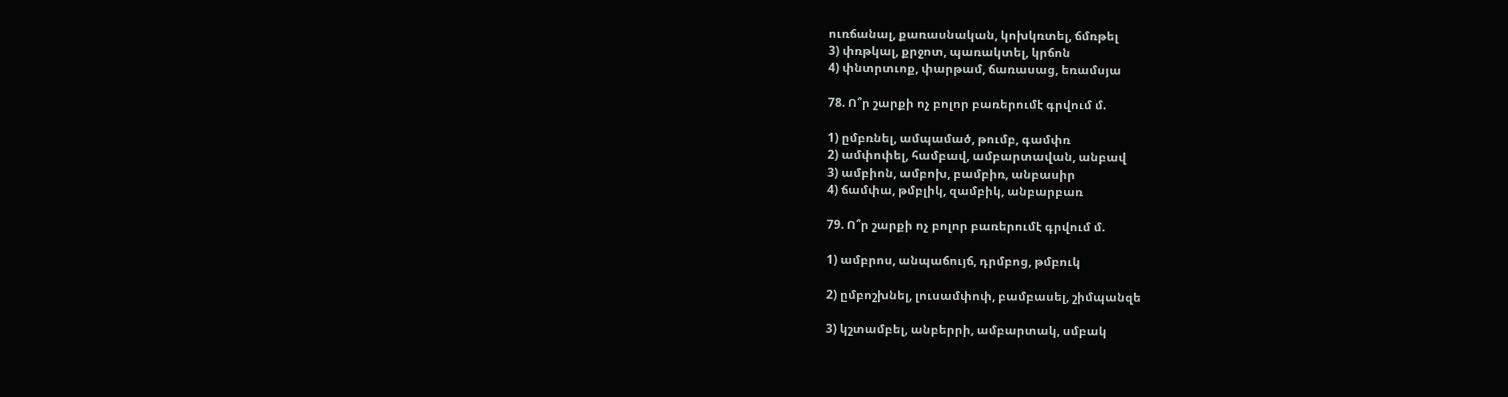ուռճանալ, քառասնական, կոխկռտել, ճմռթել
3) փռթկալ, քրջոտ, պառակտել, կրճոն
4) փնտրտւոք, փարթամ, ճառասաց, եռամսյա

78. Ո՞ր շարքի ոչ բոլոր բառերումէ գրվում մ.

1) ըմբռնել, ամպամած, թումբ, գամփռ
2) ամփոփել, համբավ, ամբարտավան, անբավ
3) ամբիոն, ամբոխ, բամբիռ, անբասիր
4) ճամփա, թմբլիկ, զամբիկ, անբարբառ

79. Ո՞ր շարքի ոչ բոլոր բառերումէ գրվում մ.

1) ամբրոս, անպաճույճ, դրմբոց, թմբուկ

2) ըմբոշխնել, լուսամփոփ, բամբասել, շիմպանզե

3) կշտամբել, անբերրի, ամբարտակ, սմբակ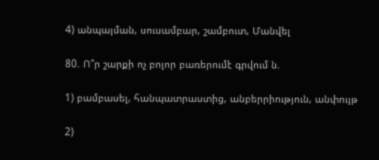4) անպայման, սուսամբար, շամբուտ, Մանվել

80. Ո՞ր շարքի ոչ բոլոր բառերումէ գրվում ն.

1) բամբասել, հանպատրաստից, անբերրիություն, անփույթ

2)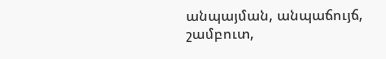անպայման, անպաճույճ, շամբուտ,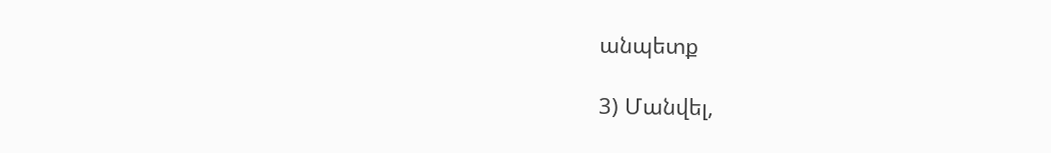անպետք

3) Մանվել,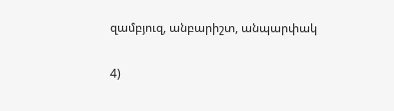զամբյուզ, անբարիշտ, անպարփակ

4)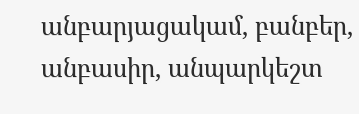անբարյացակամ, բանբեր, անբասիր, անպարկեշտ